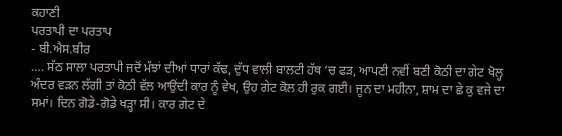ਕਹਾਣੀ
ਪਰਤਾਪੀ ਦਾ ਪਰਤਾਪ
- ਬੀ.ਐਸ.ਬੀਰ
…. ਸੱਠ ਸਾਲਾ ਪਰਤਾਪੀ ਜਦੋਂ ਮੱਝਾਂ ਦੀਆਂ ਧਾਰਾਂ ਕੱਢ, ਦੁੱਧ ਵਾਲੀ ਬਾਲਟੀ ਹੱਥ ‘ਚ ਫੜ, ਆਪਣੀ ਨਵੀਂ ਬਣੀ ਕੋਠੀ ਦਾ ਗੇਟ ਖੋਲ੍ਹ ਅੰਦਰ ਵੜਨ ਲੱਗੀ ਤਾਂ ਕੋਠੀ ਵੱਲ ਆਉਂਦੀ ਕਾਰ ਨੂੰ ਵੇਖ, ਉਹ ਗੇਟ ਕੋਲ ਹੀ ਰੁਕ ਗਈ। ਜੂਨ ਦਾ ਮਹੀਨਾ, ਸ਼ਾਮ ਦਾ ਛੇ ਕੁ ਵਜੇ ਦਾ ਸਮਾਂ। ਦਿਨ ਗੋਡੇ-ਗੋਡੇ ਖੜ੍ਹਾ ਸੀ। ਕਾਰ ਗੇਟ ਦੇ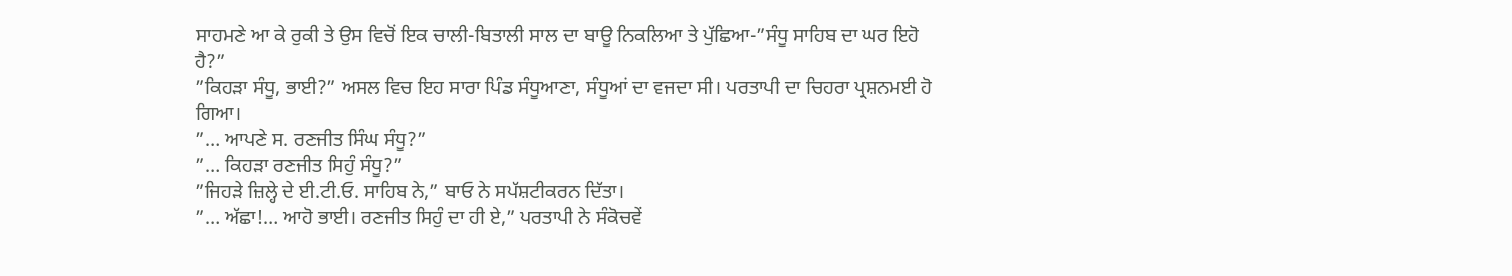ਸਾਹਮਣੇ ਆ ਕੇ ਰੁਕੀ ਤੇ ਉਸ ਵਿਚੋਂ ਇਕ ਚਾਲੀ-ਬਿਤਾਲੀ ਸਾਲ ਦਾ ਬਾਊ ਨਿਕਲਿਆ ਤੇ ਪੁੱਛਿਆ-”ਸੰਧੂ ਸਾਹਿਬ ਦਾ ਘਰ ਇਹੋ ਹੈ?”
”ਕਿਹੜਾ ਸੰਧੂ, ਭਾਈ?” ਅਸਲ ਵਿਚ ਇਹ ਸਾਰਾ ਪਿੰਡ ਸੰਧੂਆਣਾ, ਸੰਧੂਆਂ ਦਾ ਵਜਦਾ ਸੀ। ਪਰਤਾਪੀ ਦਾ ਚਿਹਰਾ ਪ੍ਰਸ਼ਨਮਈ ਹੋ ਗਿਆ।
”… ਆਪਣੇ ਸ. ਰਣਜੀਤ ਸਿੰਘ ਸੰਧੂ?”
”… ਕਿਹੜਾ ਰਣਜੀਤ ਸਿਹੁੰ ਸੰਧੂ?”
”ਜਿਹੜੇ ਜ਼ਿਲ੍ਹੇ ਦੇ ਈ.ਟੀ.ਓ. ਸਾਹਿਬ ਨੇ,” ਬਾਓ ਨੇ ਸਪੱਸ਼ਟੀਕਰਨ ਦਿੱਤਾ।
”… ਅੱਛਾ!… ਆਹੋ ਭਾਈ। ਰਣਜੀਤ ਸਿਹੁੰ ਦਾ ਹੀ ਏ,” ਪਰਤਾਪੀ ਨੇ ਸੰਕੋਚਵੇਂ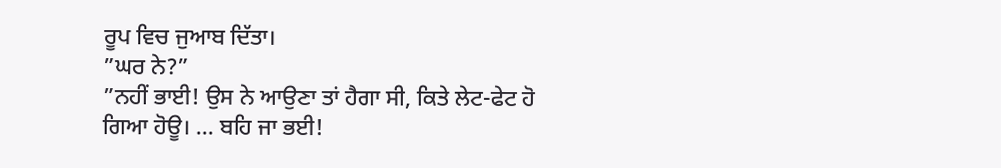ਰੂਪ ਵਿਚ ਜੁਆਬ ਦਿੱਤਾ।
”ਘਰ ਨੇ?”
”ਨਹੀਂ ਭਾਈ! ਉਸ ਨੇ ਆਉਣਾ ਤਾਂ ਹੈਗਾ ਸੀ, ਕਿਤੇ ਲੇਟ-ਫੇਟ ਹੋ ਗਿਆ ਹੋਊ। … ਬਹਿ ਜਾ ਭਈ!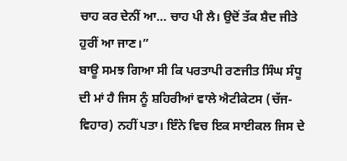ਚਾਹ ਕਰ ਦੇਨੀਂ ਆ… ਚਾਹ ਪੀ ਲੈ। ਉਦੋਂ ਤੱਕ ਸ਼ੈਦ ਜੀਤੇ ਹੁਰੀਂ ਆ ਜਾਣ।”
ਬਾਊ ਸਮਝ ਗਿਆ ਸੀ ਕਿ ਪਰਤਾਪੀ ਰਣਜੀਤ ਸਿੰਘ ਸੰਧੂ ਦੀ ਮਾਂ ਹੈ ਜਿਸ ਨੂੰ ਸ਼ਹਿਰੀਆਂ ਵਾਲੇ ਐਟੀਕੇਟਸ (ਚੱਜ-ਵਿਹਾਰ) ਨਹੀਂ ਪਤਾ। ਇੰਨੇ ਵਿਚ ਇਕ ਸਾਈਕਲ ਜਿਸ ਦੇ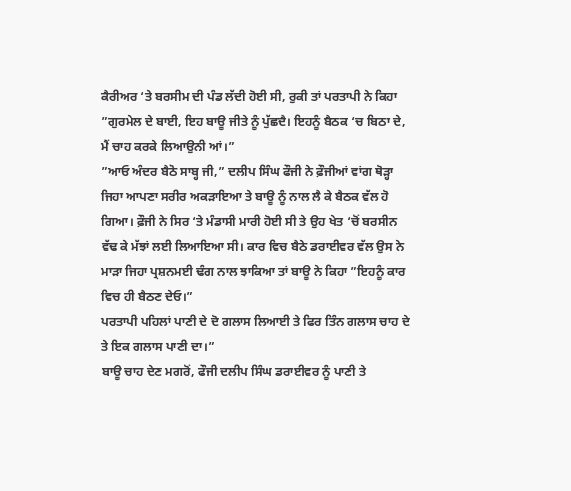ਕੈਰੀਅਰ ‘ਤੇ ਬਰਸੀਮ ਦੀ ਪੰਡ ਲੱਦੀ ਹੋਈ ਸੀ, ਰੁਕੀ ਤਾਂ ਪਰਤਾਪੀ ਨੇ ਕਿਹਾ ”ਗੁਰਮੇਲ ਦੇ ਬਾਈ, ਇਹ ਬਾਊ ਜੀਤੇ ਨੂੰ ਪੁੱਛਦੈ। ਇਹਨੂੰ ਬੈਠਕ ‘ਚ ਬਿਠਾ ਦੇ, ਮੈਂ ਚਾਹ ਕਰਕੇ ਲਿਆਉਨੀ ਆਂ।”
”ਆਓ ਅੰਦਰ ਬੈਠੋ ਸਾਬ੍ਹ ਜੀ,” ਦਲੀਪ ਸਿੰਘ ਫੌਜੀ ਨੇ ਫ਼ੌਜੀਆਂ ਵਾਂਗ ਥੋੜ੍ਹਾ ਜਿਹਾ ਆਪਣਾ ਸਰੀਰ ਅਕੜਾਇਆ ਤੇ ਬਾਊ ਨੂੰ ਨਾਲ ਲੈ ਕੇ ਬੈਠਕ ਵੱਲ ਹੋ ਗਿਆ। ਫ਼ੌਜੀ ਨੇ ਸਿਰ ‘ਤੇ ਮੰਡਾਸੀ ਮਾਰੀ ਹੋਈ ਸੀ ਤੇ ਉਹ ਖੇਤ ‘ਚੋਂ ਬਰਸੀਨ ਵੱਢ ਕੇ ਮੱਝਾਂ ਲਈ ਲਿਆਇਆ ਸੀ। ਕਾਰ ਵਿਚ ਬੈਠੇ ਡਰਾਈਵਰ ਵੱਲ ਉਸ ਨੇ ਮਾੜਾ ਜਿਹਾ ਪ੍ਰਸ਼ਨਮਈ ਢੰਗ ਨਾਲ ਝਾਕਿਆ ਤਾਂ ਬਾਊ ਨੇ ਕਿਹਾ ”ਇਹਨੂੰ ਕਾਰ ਵਿਚ ਹੀ ਬੈਠਣ ਦੇਓ।”
ਪਰਤਾਪੀ ਪਹਿਲਾਂ ਪਾਣੀ ਦੇ ਦੋ ਗਲਾਸ ਲਿਆਈ ਤੇ ਫਿਰ ਤਿੰਨ ਗਲਾਸ ਚਾਹ ਦੇ ਤੇ ਇਕ ਗਲਾਸ ਪਾਣੀ ਦਾ।”
ਬਾਊ ਚਾਹ ਦੇਣ ਮਗਰੋਂ, ਫੌਜੀ ਦਲੀਪ ਸਿੰਘ ਡਰਾਈਵਰ ਨੂੰ ਪਾਣੀ ਤੇ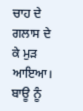ਚਾਹ ਦੇ ਗਲਾਸ ਦੇ ਕੇ ਮੁੜ ਆਇਆ।
ਬਾਊ ਨੂੰ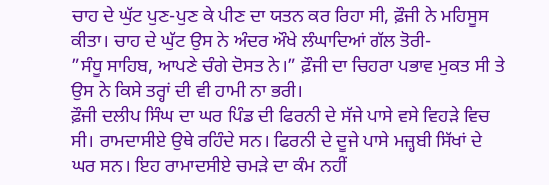ਚਾਹ ਦੇ ਘੁੱਟ ਪੁਣ-ਪੁਣ ਕੇ ਪੀਣ ਦਾ ਯਤਨ ਕਰ ਰਿਹਾ ਸੀ, ਫ਼ੌਜੀ ਨੇ ਮਹਿਸੂਸ ਕੀਤਾ। ਚਾਹ ਦੇ ਘੁੱਟ ਉਸ ਨੇ ਅੰਦਰ ਔਖੇ ਲੰਘਾਦਿਆਂ ਗੱਲ ਤੋਰੀ-
”ਸੰਧੂ ਸਾਹਿਬ, ਆਪਣੇ ਚੰਗੇ ਦੋਸਤ ਨੇ।” ਫ਼ੌਜੀ ਦਾ ਚਿਹਰਾ ਪਭਾਵ ਮੁਕਤ ਸੀ ਤੇ ਉਸ ਨੇ ਕਿਸੇ ਤਰ੍ਹਾਂ ਦੀ ਵੀ ਹਾਮੀ ਨਾ ਭਰੀ।
ਫ਼ੌਜੀ ਦਲੀਪ ਸਿੰਘ ਦਾ ਘਰ ਪਿੰਡ ਦੀ ਫਿਰਨੀ ਦੇ ਸੱਜੇ ਪਾਸੇ ਵਸੇ ਵਿਹੜੇ ਵਿਚ ਸੀ। ਰਾਮਦਾਸੀਏ ਉਥੇ ਰਹਿੰਦੇ ਸਨ। ਫਿਰਨੀ ਦੇ ਦੂਜੇ ਪਾਸੇ ਮਜ਼੍ਹਬੀ ਸਿੱਖਾਂ ਦੇ ਘਰ ਸਨ। ਇਹ ਰਾਮਾਦਸੀਏ ਚਮੜੇ ਦਾ ਕੰਮ ਨਹੀਂ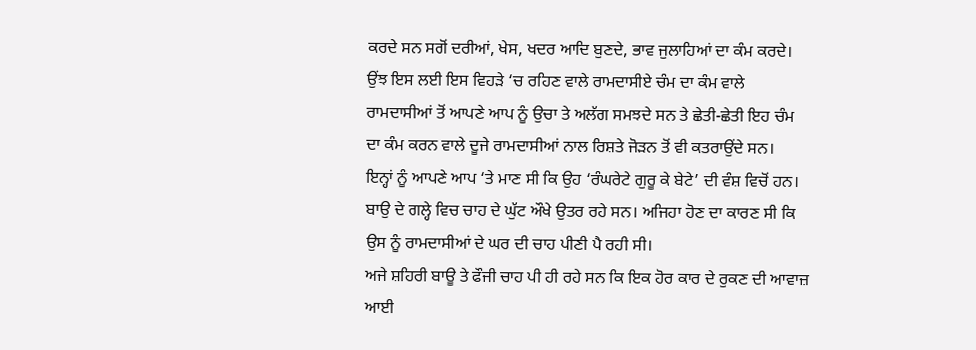ਕਰਦੇ ਸਨ ਸਗੋਂ ਦਰੀਆਂ, ਖੇਸ, ਖਦਰ ਆਦਿ ਬੁਣਦੇ, ਭਾਵ ਜੁਲਾਹਿਆਂ ਦਾ ਕੰਮ ਕਰਦੇ। ਉਂਝ ਇਸ ਲਈ ਇਸ ਵਿਹੜੇ ‘ਚ ਰਹਿਣ ਵਾਲੇ ਰਾਮਦਾਸੀਏ ਚੰਮ ਦਾ ਕੰਮ ਵਾਲੇ ਰਾਮਦਾਸੀਆਂ ਤੋਂ ਆਪਣੇ ਆਪ ਨੂੰ ਉਚਾ ਤੇ ਅਲੱਗ ਸਮਝਦੇ ਸਨ ਤੇ ਛੇਤੀ-ਛੇਤੀ ਇਹ ਚੰਮ ਦਾ ਕੰਮ ਕਰਨ ਵਾਲੇ ਦੂਜੇ ਰਾਮਦਾਸੀਆਂ ਨਾਲ ਰਿਸ਼ਤੇ ਜੋੜਨ ਤੋਂ ਵੀ ਕਤਰਾਉਂਦੇ ਸਨ।
ਇਨ੍ਹਾਂ ਨੂੰ ਆਪਣੇ ਆਪ ‘ਤੇ ਮਾਣ ਸੀ ਕਿ ਉਹ ‘ਰੰਘਰੇਟੇ ਗੁਰੂ ਕੇ ਬੇਟੇ’ ਦੀ ਵੰਸ਼ ਵਿਚੋਂ ਹਨ। ਬਾਉ ਦੇ ਗਲ੍ਹੇ ਵਿਚ ਚਾਹ ਦੇ ਘੁੱਟ ਔਖੇ ਉਤਰ ਰਹੇ ਸਨ। ਅਜਿਹਾ ਹੋਣ ਦਾ ਕਾਰਣ ਸੀ ਕਿ ਉਸ ਨੂੰ ਰਾਮਦਾਸੀਆਂ ਦੇ ਘਰ ਦੀ ਚਾਹ ਪੀਣੀ ਪੈ ਰਹੀ ਸੀ।
ਅਜੇ ਸ਼ਹਿਰੀ ਬਾਊ ਤੇ ਫੌਜੀ ਚਾਹ ਪੀ ਹੀ ਰਹੇ ਸਨ ਕਿ ਇਕ ਹੋਰ ਕਾਰ ਦੇ ਰੁਕਣ ਦੀ ਆਵਾਜ਼ ਆਈ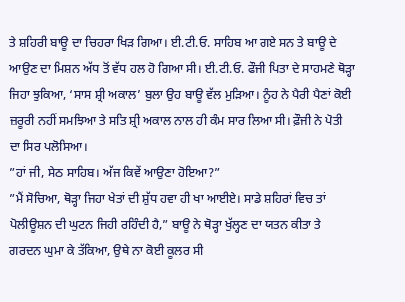ਤੇ ਸ਼ਹਿਰੀ ਬਾਊ ਦਾ ਚਿਹਰਾ ਖਿੜ ਗਿਆ। ਈ.ਟੀ.ਓ. ਸਾਹਿਬ ਆ ਗਏ ਸਨ ਤੇ ਬਾਊ ਦੇ ਆਉਣ ਦਾ ਮਿਸ਼ਨ ਅੱਧ ਤੋਂ ਵੱਧ ਹਲ ਹੋ ਗਿਆ ਸੀ। ਈ.ਟੀ.ਓ. ਫੌਜੀ ਪਿਤਾ ਦੇ ਸਾਹਮਣੇ ਥੋੜ੍ਹਾ ਜਿਹਾ ਝੁਕਿਆ, ‘ਸਾਸ ਸ਼੍ਰੀ ਅਕਾਲ’ ਬੁਲਾ ਉਹ ਬਾਊ ਵੱਲ ਮੁੜਿਆ। ਨੂੰਹ ਨੇ ਪੈਰੀ ਪੈਣਾਂ ਕੋਈ ਜ਼ਰੂਰੀ ਨਹੀਂ ਸਮਝਿਆ ਤੇ ਸਤਿ ਸ਼੍ਰੀ ਅਕਾਲ ਨਾਲ ਹੀ ਕੰਮ ਸਾਰ ਲਿਆ ਸੀ। ਫ਼ੌਜੀ ਨੇ ਪੋਤੀ ਦਾ ਸਿਰ ਪਲੋਸਿਆ।
”ਹਾਂ ਜੀ, ਸੇਠ ਸਾਹਿਬ। ਅੱਜ ਕਿਵੇਂ ਆਉਣਾ ਹੋਇਆ?”
”ਮੈਂ ਸੋਚਿਆ, ਥੋੜ੍ਹਾ ਜਿਹਾ ਖੇਤਾਂ ਦੀ ਸ਼ੁੱਧ ਹਵਾ ਹੀ ਖਾ ਆਈਏ। ਸਾਡੇ ਸ਼ਹਿਰਾਂ ਵਿਚ ਤਾਂ ਪੋਲੀਊਸ਼ਨ ਦੀ ਘੁਟਨ ਜਿਹੀ ਰਹਿੰਦੀ ਹੈ,” ਬਾਊ ਨੇ ਥੋੜ੍ਹਾ ਖੁੱਲ੍ਹਣ ਦਾ ਯਤਨ ਕੀਤਾ ਤੇ ਗਰਦਨ ਘੁਮਾ ਕੇ ਤੱਕਿਆ, ਉਥੇ ਨਾ ਕੋਈ ਕੂਲਰ ਸੀ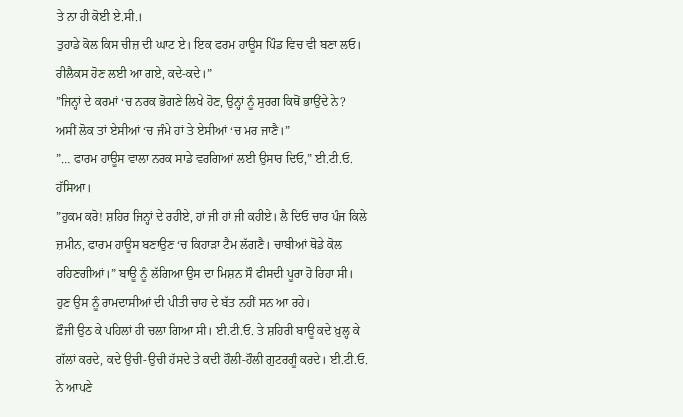ਤੇ ਨਾ ਹੀ ਕੋਈ ਏ.ਸੀ.।
ਤੁਹਾਡੇ ਕੋਲ ਕਿਸ ਚੀਜ਼ ਦੀ ਘਾਟ ਏ। ਇਕ ਫਰਮ ਹਾਊਸ ਪਿੰਡ ਵਿਚ ਵੀ ਬਣਾ ਲਓ। ਰੀਲੈਕਸ ਹੋਣ ਲਈ ਆ ਗਏ, ਕਦੇ-ਕਦੇ।”
”ਜਿਨ੍ਹਾਂ ਦੇ ਕਰਮਾਂ ‘ਚ ਨਰਕ ਭੋਗਣੇ ਲਿਖੇ ਹੋਣ, ਉਨ੍ਹਾਂ ਨੂੰ ਸੁਰਗ ਕਿਥੋਂ ਭਾਉਂਦੇ ਨੇ? ਅਸੀਂ ਲੋਕ ਤਾਂ ਏਸੀਆਂ ‘ਚ ਜੰਮੇ ਹਾਂ ਤੇ ਏਸੀਆਂ ‘ਚ ਮਰ ਜਾਣੈ।”
”… ਫਾਰਮ ਹਾਊਸ ਵਾਲਾ ਨਰਕ ਸਾਡੇ ਵਰਗਿਆਂ ਲਈ ਉਸਾਰ ਦਿਓ,” ਈ.ਟੀ.ਓ. ਹੱਸਿਆ।
”ਹੁਕਮ ਕਰੋ! ਸ਼ਹਿਰ ਜਿਨ੍ਹਾਂ ਦੇ ਰਹੀਏ, ਹਾਂ ਜੀ ਹਾਂ ਜੀ ਕਹੀਏ। ਲੈ ਦਿਓ ਚਾਰ ਪੰਜ ਕਿਲੇ ਜ਼ਮੀਨ, ਫਾਰਮ ਹਾਊਸ ਬਣਾਉਣ ‘ਚ ਕਿਹਾੜਾ ਟੈਮ ਲੱਗਣੈ। ਚਾਬੀਆਂ ਥੋਡੇ ਕੋਲ ਰਹਿਣਗੀਆਂ।” ਬਾਊ ਨੂੰ ਲੱਗਿਆ ਉਸ ਦਾ ਮਿਸ਼ਨ ਸੌ ਫੀਸਦੀ ਪੂਰਾ ਹੋ ਰਿਹਾ ਸੀ। ਹੁਣ ਉਸ ਨੂੰ ਰਾਮਦਾਸੀਆਂ ਦੀ ਪੀਤੀ ਚਾਹ ਦੇ ਬੱਤ ਨਹੀਂ ਸਨ ਆ ਰਹੇ।
ਫ਼ੌਜੀ ਉਠ ਕੇ ਪਹਿਲਾਂ ਹੀ ਚਲਾ ਗਿਆ ਸੀ। ਈ.ਟੀ.ਓ. ਤੇ ਸ਼ਹਿਰੀ ਬਾਊ ਕਦੇ ਖ਼ੁਲ੍ਹ ਕੇ ਗੱਲਾਂ ਕਰਦੇ, ਕਦੇ ਉਚੀ-ਉਚੀ ਹੱਸਦੇ ਤੇ ਕਦੀ ਹੌਲੀ-ਹੌਲੀ ਗੁਟਰਗੂੰ ਕਰਦੇ। ਈ.ਟੀ.ਓ. ਨੇ ਆਪਣੇ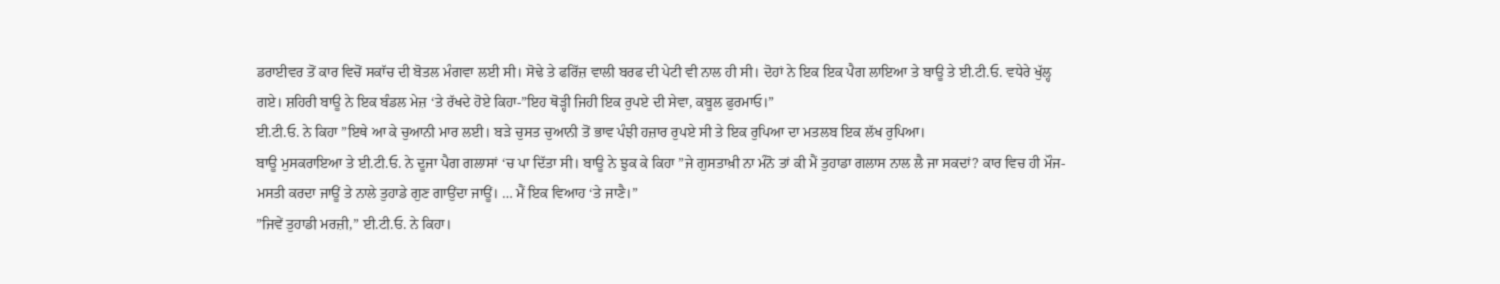ਡਰਾਈਵਰ ਤੋਂ ਕਾਰ ਵਿਚੋਂ ਸਕਾੱਚ ਦੀ ਬੋਤਲ ਮੰਗਵਾ ਲਈ ਸੀ। ਸੋਢੇ ਤੇ ਫਰਿੱਜ਼ ਵਾਲੀ ਬਰਫ ਦੀ ਪੇਟੀ ਵੀ ਨਾਲ ਹੀ ਸੀ। ਦੋਹਾਂ ਨੇ ਇਕ ਇਕ ਪੈਗ ਲਾਇਆ ਤੇ ਬਾਊ ਤੇ ਈ.ਟੀ.ਓ. ਵਧੇਰੇ ਖੁੱਲ੍ਹ ਗਏ। ਸ਼ਹਿਰੀ ਬਾਊ ਨੇ ਇਕ ਬੰਡਲ ਮੇਜ਼ ‘ਤੇ ਰੱਖਦੇ ਹੋਏ ਕਿਹਾ-”ਇਹ ਥੋੜ੍ਹੀ ਜਿਹੀ ਇਕ ਰੁਪਏ ਦੀ ਸੇਵਾ, ਕਬੂਲ ਫੁਰਮਾਓ।”
ਈ.ਟੀ.ਓ. ਨੇ ਕਿਹਾ ”ਇਥੇ ਆ ਕੇ ਚੁਆਨੀ ਮਾਰ ਲਈ। ਬੜੇ ਚੁਸਤ ਚੁਆਨੀ ਤੋਂ ਭਾਵ ਪੰਝੀ ਹਜ਼ਾਰ ਰੁਪਏ ਸੀ ਤੇ ਇਕ ਰੁਪਿਆ ਦਾ ਮਤਲਬ ਇਕ ਲੱਖ ਰੁਪਿਆ।
ਬਾਊ ਮੁਸਕਰਾਇਆ ਤੇ ਈ.ਟੀ.ਓ. ਨੇ ਦੂਜਾ ਪੈਗ ਗਲਾਸਾਂ ‘ਚ ਪਾ ਦਿੱਤਾ ਸੀ। ਬਾਊ ਨੇ ਝੁਕ ਕੇ ਕਿਹਾ ”ਜੇ ਗੁਸਤਾਖ਼ੀ ਨਾ ਮੰਨੋ ਤਾਂ ਕੀ ਮੈਂ ਤੁਹਾਡਾ ਗਲਾਸ ਨਾਲ ਲੈ ਜਾ ਸਕਦਾਂ? ਕਾਰ ਵਿਚ ਹੀ ਮੌਜ-ਮਸਤੀ ਕਰਦਾ ਜਾਊਂ ਤੇ ਨਾਲੇ ਤੁਹਾਡੇ ਗੁਣ ਗਾਉਂਦਾ ਜਾਊਂ। … ਮੈਂ ਇਕ ਵਿਆਹ ‘ਤੇ ਜਾਣੈ।”
”ਜਿਵੇਂ ਤੁਹਾਡੀ ਮਰਜ਼ੀ,” ਈ.ਟੀ.ਓ. ਨੇ ਕਿਹਾ।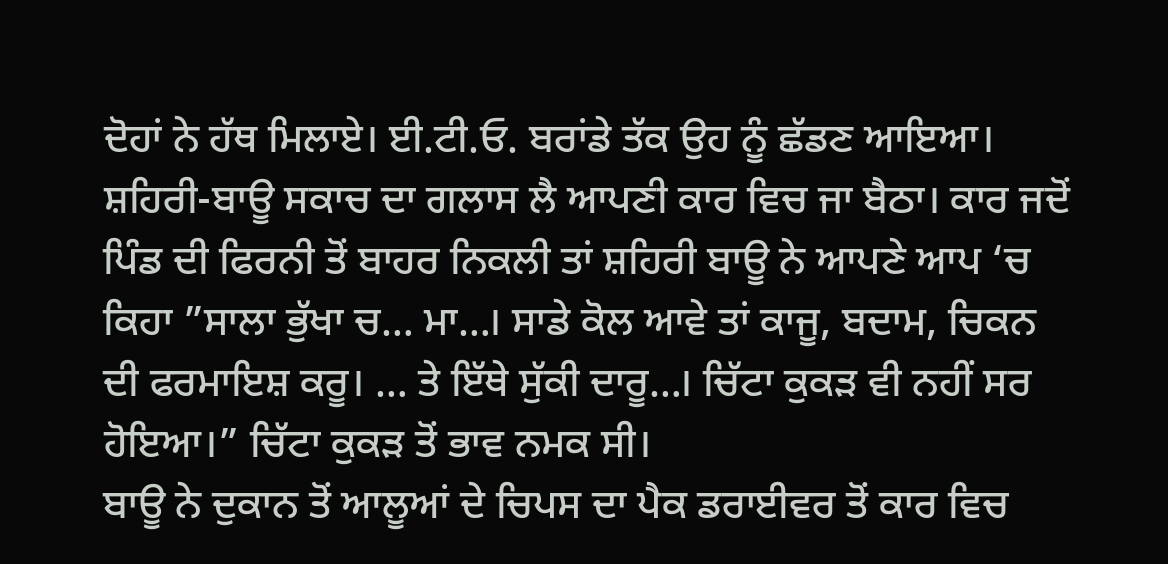ਦੋਹਾਂ ਨੇ ਹੱਥ ਮਿਲਾਏ। ਈ.ਟੀ.ਓ. ਬਰਾਂਡੇ ਤੱਕ ਉਹ ਨੂੰ ਛੱਡਣ ਆਇਆ। ਸ਼ਹਿਰੀ-ਬਾਊ ਸਕਾਚ ਦਾ ਗਲਾਸ ਲੈ ਆਪਣੀ ਕਾਰ ਵਿਚ ਜਾ ਬੈਠਾ। ਕਾਰ ਜਦੋਂ ਪਿੰਡ ਦੀ ਫਿਰਨੀ ਤੋਂ ਬਾਹਰ ਨਿਕਲੀ ਤਾਂ ਸ਼ਹਿਰੀ ਬਾਊ ਨੇ ਆਪਣੇ ਆਪ ‘ਚ ਕਿਹਾ ”ਸਾਲਾ ਭੁੱਖਾ ਚ… ਮਾ…। ਸਾਡੇ ਕੋਲ ਆਵੇ ਤਾਂ ਕਾਜੂ, ਬਦਾਮ, ਚਿਕਨ ਦੀ ਫਰਮਾਇਸ਼ ਕਰੂ। … ਤੇ ਇੱਥੇ ਸੁੱਕੀ ਦਾਰੂ…। ਚਿੱਟਾ ਕੁਕੜ ਵੀ ਨਹੀਂ ਸਰ ਹੋਇਆ।” ਚਿੱਟਾ ਕੁਕੜ ਤੋਂ ਭਾਵ ਨਮਕ ਸੀ।
ਬਾਊ ਨੇ ਦੁਕਾਨ ਤੋਂ ਆਲੂਆਂ ਦੇ ਚਿਪਸ ਦਾ ਪੈਕ ਡਰਾਈਵਰ ਤੋਂ ਕਾਰ ਵਿਚ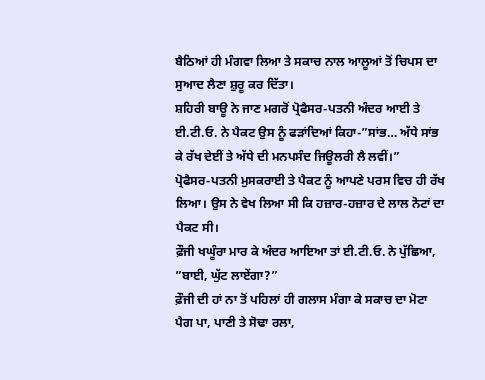ਬੈਠਿਆਂ ਹੀ ਮੰਗਵਾ ਲਿਆ ਤੇ ਸਕਾਚ ਨਾਲ ਆਲੂਆਂ ਤੋਂ ਚਿਪਸ ਦਾ ਸੁਆਦ ਲੈਣਾ ਸ਼ੁਰੂ ਕਰ ਦਿੱਤਾ।
ਸ਼ਹਿਰੀ ਬਾਊ ਨੇ ਜਾਣ ਮਗਰੋਂ ਪ੍ਰੋਫੈਸਰ-ਪਤਨੀ ਅੰਦਰ ਆਈ ਤੇ ਈ.ਟੀ.ਓ. ਨੇ ਪੈਕਟ ਉਸ ਨੂੰ ਫੜਾਂਦਿਆਂ ਕਿਹਾ-”ਸਾਂਭ… ਅੱਧੇ ਸਾਂਭ ਕੇ ਰੱਖ ਦੇਈਂ ਤੇ ਅੱਧੇ ਦੀ ਮਨਪਸੰਦ ਜਿਊਲਰੀ ਲੈ ਲਵੀਂ।”
ਪ੍ਰੋਫੈਸਰ-ਪਤਨੀ ਮੁਸਕਰਾਈ ਤੇ ਪੈਕਟ ਨੂੰ ਆਪਣੇ ਪਰਸ ਵਿਚ ਹੀ ਰੱਖ ਲਿਆ। ਉਸ ਨੇ ਵੇਖ ਲਿਆ ਸੀ ਕਿ ਹਜ਼ਾਰ-ਹਜ਼ਾਰ ਦੇ ਲਾਲ ਨੋਟਾਂ ਦਾ ਪੈਕਟ ਸੀ।
ਫ਼ੌਜੀ ਖਘੂੰਰਾ ਮਾਰ ਕੇ ਅੰਦਰ ਆਇਆ ਤਾਂ ਈ.ਟੀ.ਓ. ਨੇ ਪੁੱਛਿਆ, ”ਬਾਈ, ਘੁੱਟ ਲਾਏਂਗਾ?”
ਫ਼ੌਜੀ ਦੀ ਹਾਂ ਨਾ ਤੋਂ ਪਹਿਲਾਂ ਹੀ ਗਲਾਸ ਮੰਗਾ ਕੇ ਸਕਾਚ ਦਾ ਮੋਟਾ ਪੈਗ ਪਾ, ਪਾਣੀ ਤੇ ਸੋਢਾ ਰਲਾ,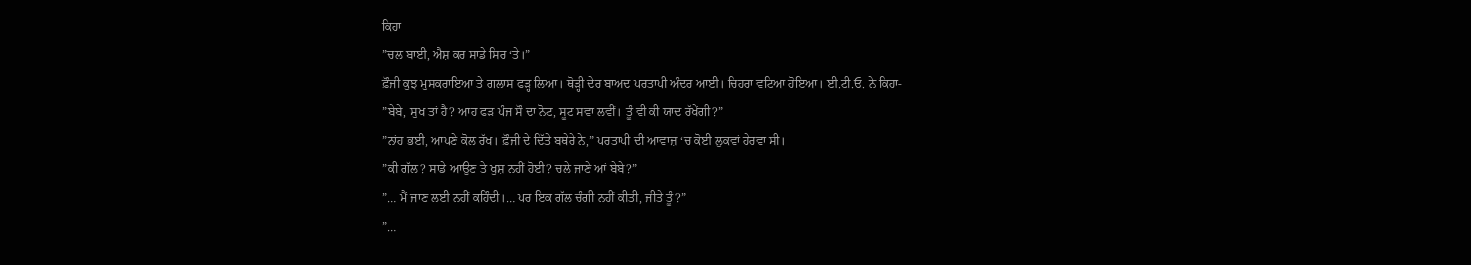ਕਿਹਾ
”ਚਲ ਬਾਈ, ਐਸ਼ ਕਰ ਸਾਡੇ ਸਿਰ ‘ਤੇ।”
ਫ਼ੌਜੀ ਕੁਝ ਮੁਸਕਰਾਇਆ ਤੇ ਗਲਾਸ ਫੜ੍ਹ ਲਿਆ। ਥੋੜ੍ਹੀ ਦੇਰ ਬਾਅਦ ਪਰਤਾਪੀ ਅੰਦਰ ਆਈ। ਚਿਹਰਾ ਵਟਿਆ ਹੋਇਆ। ਈ.ਟੀ.ਓ. ਨੇ ਕਿਹਾ-
”ਬੇਬੇ, ਸੁਖ ਤਾਂ ਹੈ? ਆਹ ਫੜ ਪੰਜ ਸੌ ਦਾ ਨੋਟ, ਸੂਟ ਸਵਾ ਲਵੀਂ। ਤੂੰ ਵੀ ਕੀ ਯਾਦ ਰੱਖੇਂਗੀ?”
”ਨਾਂਹ ਭਈ, ਆਪਣੇ ਕੋਲ ਰੱਖ। ਫ਼ੌਜੀ ਦੇ ਦਿੱਤੇ ਬਥੇਰੇ ਨੇ,” ਪਰਤਾਪੀ ਦੀ ਆਵਾਜ਼ ‘ਚ ਕੋਈ ਲੁਕਵਾਂ ਹੇਰਵਾ ਸੀ।
”ਕੀ ਗੱਲ? ਸਾਡੇ ਆਉਣ ਤੇ ਖੁਸ਼ ਨਹੀਂ ਹੋਈ? ਚਲੇ ਜਾਣੇ ਆਂ ਬੇਬੇ?”
”… ਮੈਂ ਜਾਣ ਲਈ ਨਹੀਂ ਕਹਿੰਦੀ।… ਪਰ ਇਕ ਗੱਲ ਚੰਗੀ ਨਹੀਂ ਕੀਤੀ, ਜੀਤੇ ਤੂੰ?”
”…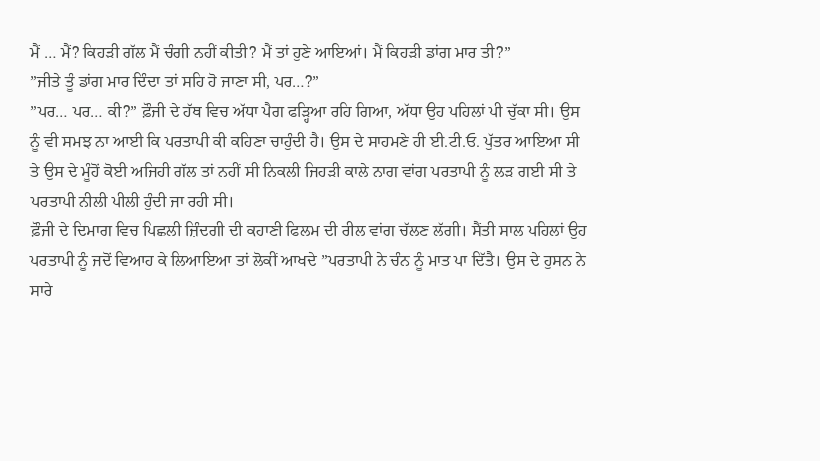ਮੈਂ … ਮੈਂ? ਕਿਹੜੀ ਗੱਲ ਮੈਂ ਚੰਗੀ ਨਹੀਂ ਕੀਤੀ? ਮੈਂ ਤਾਂ ਹੁਣੇ ਆਇਆਂ। ਮੈਂ ਕਿਹੜੀ ਡਾਂਗ ਮਾਰ ਤੀ?”
”ਜੀਤੇ ਤੂੰ ਡਾਂਗ ਮਾਰ ਦਿੰਦਾ ਤਾਂ ਸਹਿ ਹੋ ਜਾਣਾ ਸੀ, ਪਰ…?”
”ਪਰ… ਪਰ… ਕੀ?” ਫ਼ੌਜੀ ਦੇ ਹੱਥ ਵਿਚ ਅੱਧਾ ਪੈਗ ਫੜ੍ਹਿਆ ਰਹਿ ਗਿਆ, ਅੱਧਾ ਉਹ ਪਹਿਲਾਂ ਪੀ ਚੁੱਕਾ ਸੀ। ਉਸ ਨੂੰ ਵੀ ਸਮਝ ਨਾ ਆਈ ਕਿ ਪਰਤਾਪੀ ਕੀ ਕਹਿਣਾ ਚਾਹੁੰਦੀ ਹੈ। ਉਸ ਦੇ ਸਾਹਮਣੇ ਹੀ ਈ.ਟੀ.ਓ. ਪੁੱਤਰ ਆਇਆ ਸੀ ਤੇ ਉਸ ਦੇ ਮੂੰਹੋਂ ਕੋਈ ਅਜਿਹੀ ਗੱਲ ਤਾਂ ਨਹੀਂ ਸੀ ਨਿਕਲੀ ਜਿਹੜੀ ਕਾਲੇ ਨਾਗ ਵਾਂਗ ਪਰਤਾਪੀ ਨੂੰ ਲੜ ਗਈ ਸੀ ਤੇ ਪਰਤਾਪੀ ਨੀਲੀ ਪੀਲੀ ਹੁੰਦੀ ਜਾ ਰਹੀ ਸੀ।
ਫ਼ੌਜੀ ਦੇ ਦਿਮਾਗ ਵਿਚ ਪਿਛਲੀ ਜ਼ਿੰਦਗੀ ਦੀ ਕਹਾਣੀ ਫਿਲਮ ਦੀ ਰੀਲ ਵਾਂਗ ਚੱਲਣ ਲੱਗੀ। ਸੈਂਤੀ ਸਾਲ ਪਹਿਲਾਂ ਉਹ ਪਰਤਾਪੀ ਨੂੰ ਜਦੋਂ ਵਿਆਹ ਕੇ ਲਿਆਇਆ ਤਾਂ ਲੋਕੀਂ ਆਖਦੇ ”ਪਰਤਾਪੀ ਨੇ ਚੰਨ ਨੂੰ ਮਾਤ ਪਾ ਦਿੱਤੈ। ਉਸ ਦੇ ਹੁਸਨ ਨੇ ਸਾਰੇ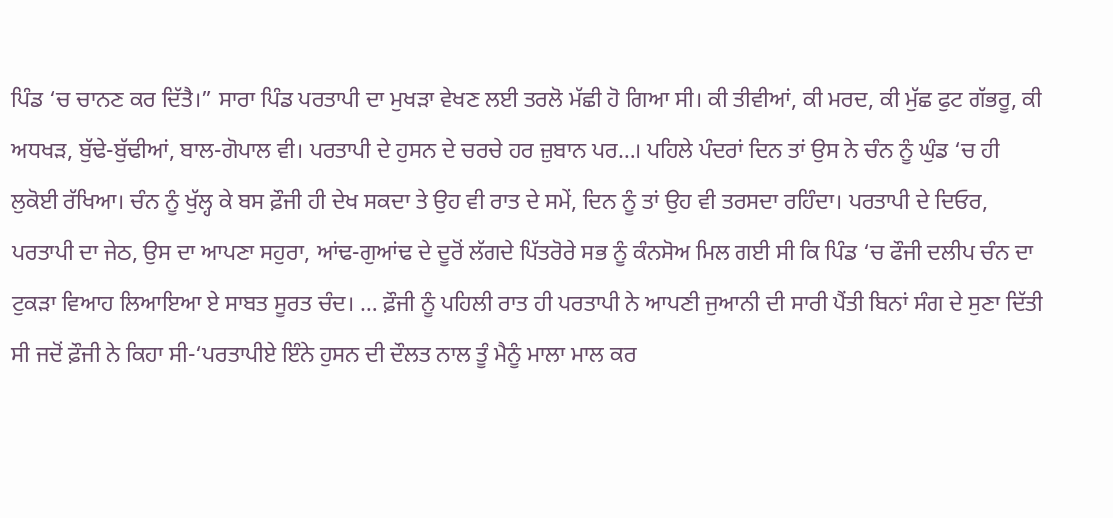ਪਿੰਡ ‘ਚ ਚਾਨਣ ਕਰ ਦਿੱਤੈ।” ਸਾਰਾ ਪਿੰਡ ਪਰਤਾਪੀ ਦਾ ਮੁਖੜਾ ਵੇਖਣ ਲਈ ਤਰਲੋ ਮੱਛੀ ਹੋ ਗਿਆ ਸੀ। ਕੀ ਤੀਵੀਆਂ, ਕੀ ਮਰਦ, ਕੀ ਮੁੱਛ ਫੁਟ ਗੱਭਰੂ, ਕੀ ਅਧਖੜ, ਬੁੱਢੇ-ਬੁੱਢੀਆਂ, ਬਾਲ-ਗੋਪਾਲ ਵੀ। ਪਰਤਾਪੀ ਦੇ ਹੁਸਨ ਦੇ ਚਰਚੇ ਹਰ ਜ਼ੁਬਾਨ ਪਰ…। ਪਹਿਲੇ ਪੰਦਰਾਂ ਦਿਨ ਤਾਂ ਉਸ ਨੇ ਚੰਨ ਨੂੰ ਘੁੰਡ ‘ਚ ਹੀ ਲੁਕੋਈ ਰੱਖਿਆ। ਚੰਨ ਨੂੰ ਖੁੱਲ੍ਹ ਕੇ ਬਸ ਫ਼ੌਜੀ ਹੀ ਦੇਖ ਸਕਦਾ ਤੇ ਉਹ ਵੀ ਰਾਤ ਦੇ ਸਮੇਂ, ਦਿਨ ਨੂੰ ਤਾਂ ਉਹ ਵੀ ਤਰਸਦਾ ਰਹਿੰਦਾ। ਪਰਤਾਪੀ ਦੇ ਦਿਓਰ, ਪਰਤਾਪੀ ਦਾ ਜੇਠ, ਉਸ ਦਾ ਆਪਣਾ ਸਹੁਰਾ, ਆਂਢ-ਗੁਆਂਢ ਦੇ ਦੂਰੋਂ ਲੱਗਦੇ ਪਿੱਤਰੋਰੇ ਸਭ ਨੂੰ ਕੰਨਸੋਅ ਮਿਲ ਗਈ ਸੀ ਕਿ ਪਿੰਡ ‘ਚ ਫੌਜੀ ਦਲੀਪ ਚੰਨ ਦਾ ਟੁਕੜਾ ਵਿਆਹ ਲਿਆਇਆ ਏ ਸਾਬਤ ਸੂਰਤ ਚੰਦ। … ਫ਼ੌਜੀ ਨੂੰ ਪਹਿਲੀ ਰਾਤ ਹੀ ਪਰਤਾਪੀ ਨੇ ਆਪਣੀ ਜੁਆਨੀ ਦੀ ਸਾਰੀ ਪੈਂਤੀ ਬਿਨਾਂ ਸੰਗ ਦੇ ਸੁਣਾ ਦਿੱਤੀ ਸੀ ਜਦੋਂ ਫ਼ੌਜੀ ਨੇ ਕਿਹਾ ਸੀ-‘ਪਰਤਾਪੀਏ ਇੰਨੇ ਹੁਸਨ ਦੀ ਦੌਲਤ ਨਾਲ ਤੂੰ ਮੈਨੂੰ ਮਾਲਾ ਮਾਲ ਕਰ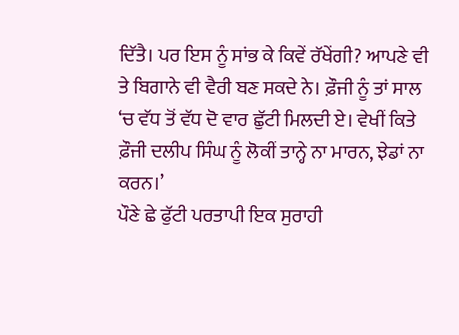ਦਿੱਤੈ। ਪਰ ਇਸ ਨੂੰ ਸਾਂਭ ਕੇ ਕਿਵੇਂ ਰੱਖੇਂਗੀ? ਆਪਣੇ ਵੀ ਤੇ ਬਿਗਾਨੇ ਵੀ ਵੈਰੀ ਬਣ ਸਕਦੇ ਨੇ। ਫ਼ੌਜੀ ਨੂੰ ਤਾਂ ਸਾਲ ‘ਚ ਵੱਧ ਤੋਂ ਵੱਧ ਦੋ ਵਾਰ ਛੁੱਟੀ ਮਿਲਦੀ ਏ। ਵੇਖੀਂ ਕਿਤੇ ਫ਼ੌਜੀ ਦਲੀਪ ਸਿੰਘ ਨੂੰ ਲੋਕੀਂ ਤਾਨ੍ਹੇ ਨਾ ਮਾਰਨ, ਝੇਡਾਂ ਨਾ ਕਰਨ।’
ਪੌਣੇ ਛੇ ਫੁੱਟੀ ਪਰਤਾਪੀ ਇਕ ਸੁਰਾਹੀ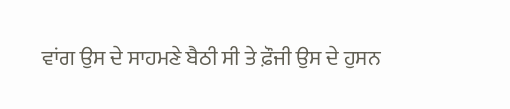ਵਾਂਗ ਉਸ ਦੇ ਸਾਹਮਣੇ ਬੈਠੀ ਸੀ ਤੇ ਫ਼ੌਜੀ ਉਸ ਦੇ ਹੁਸਨ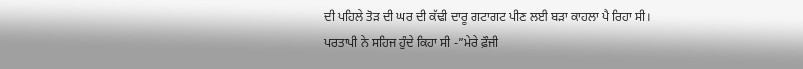ਦੀ ਪਹਿਲੇ ਤੋੜ ਦੀ ਘਰ ਦੀ ਕੱਢੀ ਦਾਰੂ ਗਟਾਗਟ ਪੀਣ ਲਈ ਬੜਾ ਕਾਹਲਾ ਪੈ ਰਿਹਾ ਸੀ। ਪਰਤਾਪੀ ਨੇ ਸਹਿਜ ਹੁੰਦੇ ਕਿਹਾ ਸੀ -”ਮੇਰੇ ਫ਼ੌਜੀ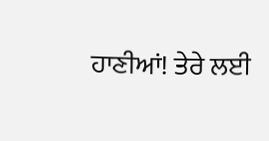ਹਾਣੀਆਂ! ਤੇਰੇ ਲਈ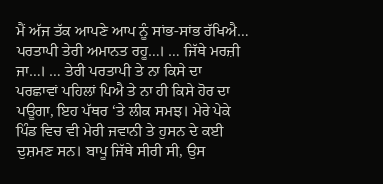ਮੈਂ ਅੱਜ ਤੱਕ ਆਪਣੇ ਆਪ ਨੂੰ ਸਾਂਭ-ਸਾਂਭ ਰੱਖਿਐ… ਪਰਤਾਪੀ ਤੇਰੀ ਅਮਾਨਤ ਰਹੂ…। … ਜਿੱਥੇ ਮਰਜ਼ੀ ਜਾ…। … ਤੇਰੀ ਪਰਤਾਪੀ ਤੇ ਨਾ ਕਿਸੇ ਦਾ ਪਰਛਾਵਾਂ ਪਹਿਲਾਂ ਪਿਐ ਤੇ ਨਾ ਹੀ ਕਿਸੇ ਹੋਰ ਦਾ ਪਊਗਾ, ਇਹ ਪੱਥਰ ‘ਤੇ ਲੀਕ ਸਮਝ। ਮੇਰੇ ਪੇਕੇ ਪਿੰਡ ਵਿਚ ਵੀ ਮੇਰੀ ਜਵਾਨੀ ਤੇ ਹੁਸਨ ਦੇ ਕਈ ਦੁਸ਼ਮਣ ਸਨ। ਬਾਪੂ ਜਿੱਥੇ ਸੀਰੀ ਸੀ, ਉਸ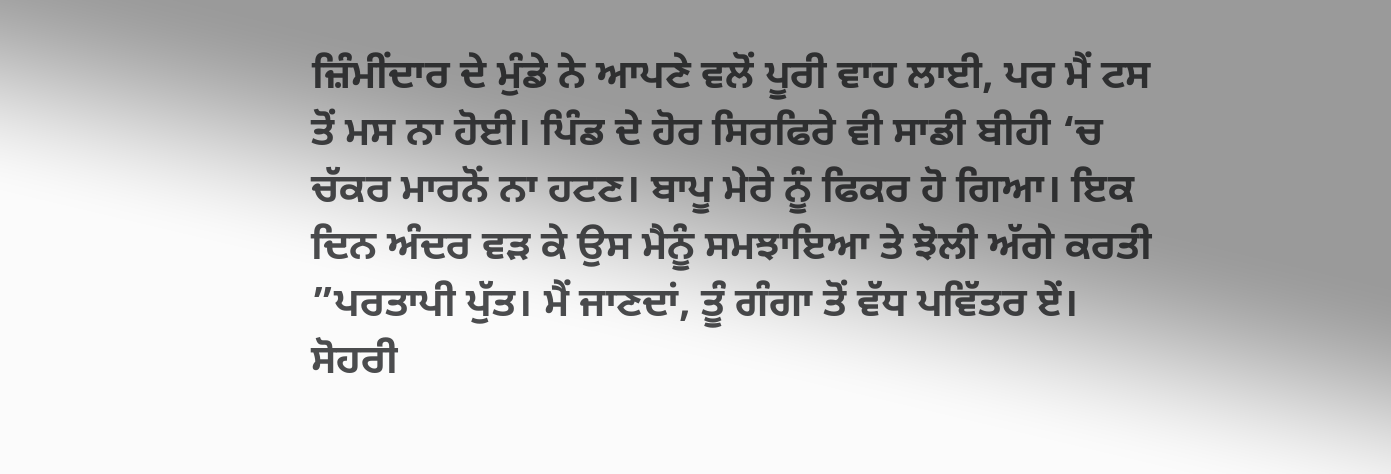ਜ਼ਿੰਮੀਂਦਾਰ ਦੇ ਮੁੰਡੇ ਨੇ ਆਪਣੇ ਵਲੋਂ ਪੂਰੀ ਵਾਹ ਲਾਈ, ਪਰ ਮੈਂ ਟਸ ਤੋਂ ਮਸ ਨਾ ਹੋਈ। ਪਿੰਡ ਦੇ ਹੋਰ ਸਿਰਫਿਰੇ ਵੀ ਸਾਡੀ ਬੀਹੀ ‘ਚ ਚੱਕਰ ਮਾਰਨੋਂ ਨਾ ਹਟਣ। ਬਾਪੂ ਮੇਰੇ ਨੂੰ ਫਿਕਰ ਹੋ ਗਿਆ। ਇਕ ਦਿਨ ਅੰਦਰ ਵੜ ਕੇ ਉਸ ਮੈਨੂੰ ਸਮਝਾਇਆ ਤੇ ਝੋਲੀ ਅੱਗੇ ਕਰਤੀ ”ਪਰਤਾਪੀ ਪੁੱਤ। ਮੈਂ ਜਾਣਦਾਂ, ਤੂੰ ਗੰਗਾ ਤੋਂ ਵੱਧ ਪਵਿੱਤਰ ਏਂ। ਸੋਹਰੀ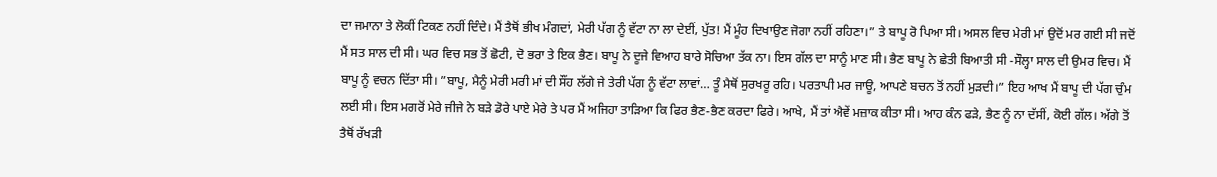ਦਾ ਜਮਾਨਾ ਤੇ ਲੋਕੀਂ ਟਿਕਣ ਨਹੀਂ ਦਿੰਦੇ। ਮੈਂ ਤੈਥੋਂ ਭੀਖ ਮੰਗਦਾਂ, ਮੇਰੀ ਪੱਗ ਨੂੰ ਵੱਟਾ ਨਾ ਲਾ ਦੇਈਂ, ਪੁੱਤ! ਮੈਂ ਮੂੰਹ ਦਿਖਾਉਣ ਜੋਗਾ ਨਹੀਂ ਰਹਿਣਾ।” ਤੇ ਬਾਪੂ ਰੋ ਪਿਆ ਸੀ। ਅਸਲ ਵਿਚ ਮੇਰੀ ਮਾਂ ਉਦੋਂ ਮਰ ਗਈ ਸੀ ਜਦੋਂ ਮੈਂ ਸਤ ਸਾਲ ਦੀ ਸੀ। ਘਰ ਵਿਚ ਸਭ ਤੋਂ ਛੋਟੀ, ਦੋ ਭਰਾ ਤੇ ਇਕ ਭੈਣ। ਬਾਪੂ ਨੇ ਦੂਜੇ ਵਿਆਹ ਬਾਰੇ ਸੋਚਿਆ ਤੱਕ ਨਾ। ਇਸ ਗੱਲ ਦਾ ਸਾਨੂੰ ਮਾਣ ਸੀ। ਭੈਣ ਬਾਪੂ ਨੇ ਛੇਤੀ ਬਿਆਤੀ ਸੀ -ਸੌਲ੍ਹਾ ਸਾਲ ਦੀ ਉਮਰ ਵਿਚ। ਮੈਂ ਬਾਪੂ ਨੂੰ ਵਚਨ ਦਿੱਤਾ ਸੀ। ”ਬਾਪੂ, ਮੈਨੂੰ ਮੇਰੀ ਮਰੀ ਮਾਂ ਦੀ ਸੌਂਹ ਲੱਗੇ ਜੇ ਤੇਰੀ ਪੱਗ ਨੂੰ ਵੱਟਾ ਲਾਵਾਂ… ਤੂੰ ਮੈਥੋਂ ਸੁਰਖਰੂ ਰਹਿ। ਪਰਤਾਪੀ ਮਰ ਜਾਊ, ਆਪਣੇ ਬਚਨ ਤੋਂ ਨਹੀਂ ਮੁੜਦੀ।” ਇਹ ਆਖ ਮੈਂ ਬਾਪੂ ਦੀ ਪੱਗ ਚੁੰਮ ਲਈ ਸੀ। ਇਸ ਮਗਰੋਂ ਮੇਰੇ ਜੀਜੇ ਨੇ ਬੜੇ ਡੋਰੇ ਪਾਏ ਮੇਰੇ ਤੇ ਪਰ ਮੈਂ ਅਜਿਹਾ ਤਾੜਿਆ ਕਿ ਫਿਰ ਭੈਣ-ਭੈਣ ਕਰਦਾ ਫਿਰੇ। ਆਖੇ, ਮੈਂ ਤਾਂ ਐਵੇਂ ਮਜ਼ਾਕ ਕੀਤਾ ਸੀ। ਆਹ ਕੰਨ ਫੜੇ, ਭੈਣ ਨੂੰ ਨਾ ਦੱਸੀਂ, ਕੋਈ ਗੱਲ। ਅੱਗੇ ਤੋਂ ਤੈਥੋਂ ਰੱਖੜੀ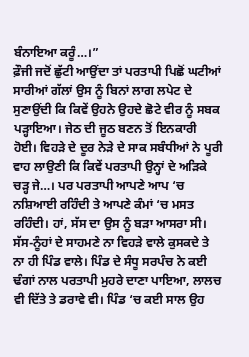ਬੰਨਾਇਆ ਕਰੂੰ…।”
ਫ਼ੌਜੀ ਜਦੋਂ ਛੁੱਟੀ ਆਉਂਦਾ ਤਾਂ ਪਰਤਾਪੀ ਪਿਛੋਂ ਘਟੀਆਂ ਸਾਰੀਆਂ ਗੱਲਾਂ ਉਸ ਨੂੰ ਬਿਨਾਂ ਲਾਗ ਲਪੇਟ ਦੇ ਸੁਣਾਉਂਦੀ ਕਿ ਕਿਵੇਂ ਉਹਨੇ ਉਹਦੇ ਛੋਟੇ ਵੀਰ ਨੂੰ ਸਬਕ ਪੜ੍ਹਾਇਆ। ਜੇਠ ਦੀ ਜੂਠ ਬਣਨ ਤੋਂ ਇਨਕਾਰੀ ਹੋਈ। ਵਿਹੜੇ ਦੇ ਦੂਰ ਨੇੜੇ ਦੇ ਸਾਕ ਸਬੰਧੀਆਂ ਨੇ ਪੂਰੀ ਵਾਹ ਲਾਉਣੀ ਕਿ ਕਿਵੇਂ ਪਰਤਾਪੀ ਉਨ੍ਹਾਂ ਦੇ ਅੜਿਕੇ ਚੜ੍ਹ ਜੇ…। ਪਰ ਪਰਤਾਪੀ ਆਪਣੇ ਆਪ ‘ਚ ਨਸ਼ਿਆਈ ਰਹਿੰਦੀ ਤੇ ਆਪਣੇ ਕੰਮਾਂ ‘ਚ ਮਸਤ ਰਹਿੰਦੀ। ਹਾਂ, ਸੱਸ ਦਾ ਉਸ ਨੂੰ ਬੜਾ ਆਸਰਾ ਸੀ। ਸੱਸ-ਨੂੰਹਾਂ ਦੇ ਸਾਹਮਣੇ ਨਾ ਵਿਹੜੇ ਵਾਲੇ ਕੁਸਕਦੇ ਤੇ ਨਾ ਹੀ ਪਿੰਡ ਵਾਲੇ। ਪਿੰਡ ਦੇ ਸੰਧੂ ਸਰਪੰਚ ਨੇ ਕਈ ਢੰਗਾਂ ਨਾਲ ਪਰਤਾਪੀ ਮੁਹਰੇ ਦਾਣਾ ਪਾਇਆ, ਲਾਲਚ ਵੀ ਦਿੱਤੇ ਤੇ ਡਰਾਵੇ ਵੀ। ਪਿੰਡ ‘ਚ ਕਈ ਸਾਲ ਉਹ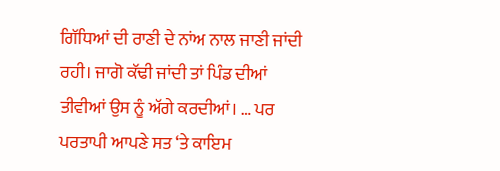ਗਿੱਧਿਆਂ ਦੀ ਰਾਣੀ ਦੇ ਨਾਂਅ ਨਾਲ ਜਾਣੀ ਜਾਂਦੀ ਰਹੀ। ਜਾਗੋ ਕੱਢੀ ਜਾਂਦੀ ਤਾਂ ਪਿੰਡ ਦੀਆਂ ਤੀਵੀਆਂ ਉਸ ਨੂੰ ਅੱਗੇ ਕਰਦੀਆਂ। … ਪਰ ਪਰਤਾਪੀ ਆਪਣੇ ਸਤ ‘ਤੇ ਕਾਇਮ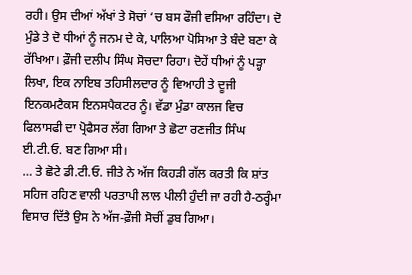ਰਹੀ। ਉਸ ਦੀਆਂ ਅੱਖਾਂ ਤੇ ਸੋਚਾਂ ‘ਚ ਬਸ ਫੌਜੀ ਵਸਿਆ ਰਹਿੰਦਾ। ਦੋ ਮੁੰਡੇ ਤੇ ਦੋ ਧੀਆਂ ਨੂੰ ਜਨਮ ਦੇ ਕੇ, ਪਾਲਿਆ ਪੋਸਿਆ ਤੇ ਬੰਦੇ ਬਣਾ ਕੇ ਰੱਖਿਆ। ਫ਼ੌਜੀ ਦਲੀਪ ਸਿੰਘ ਸੋਚਦਾ ਰਿਹਾ। ਦੋਹੇਂ ਧੀਆਂ ਨੂੰ ਪੜ੍ਹਾ ਲਿਖਾ, ਇਕ ਨਾਇਬ ਤਹਿਸੀਲਦਾਰ ਨੂੰ ਵਿਆਹੀ ਤੇ ਦੂਜੀ ਇਨਕਮਟੈਕਸ ਇਨਸਪੈਕਟਰ ਨੂੰ। ਵੱਡਾ ਮੁੰਡਾ ਕਾਲਜ ਵਿਚ ਫਿਲਾਸਫੀ ਦਾ ਪ੍ਰੋਫੈਸਰ ਲੱਗ ਗਿਆ ਤੇ ਛੋਟਾ ਰਣਜੀਤ ਸਿੰਘ ਈ.ਟੀ.ਓ. ਬਣ ਗਿਆ ਸੀ।
… ਤੇ ਛੋਟੇ ਡੀ.ਟੀ.ਓ. ਜੀਤੇ ਨੇ ਅੱਜ ਕਿਹੜੀ ਗੱਲ ਕਰਤੀ ਕਿ ਸ਼ਾਂਤ ਸਹਿਜ ਰਹਿਣ ਵਾਲੀ ਪਰਤਾਪੀ ਲਾਲ ਪੀਲੀ ਹੁੰਦੀ ਜਾ ਰਹੀ ਹੈ-ਠਰ੍ਹੰਮਾ ਵਿਸਾਰ ਦਿੱਤੈ ਉਸ ਨੇ ਅੱਜ-ਫ਼ੌਜੀ ਸੋਚੀਂ ਡੁਬ ਗਿਆ।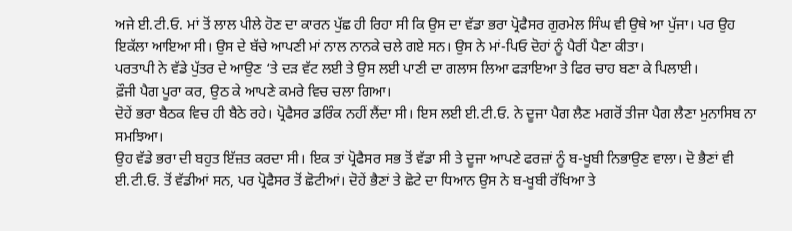ਅਜੇ ਈ.ਟੀ.ਓ. ਮਾਂ ਤੋਂ ਲਾਲ ਪੀਲੇ ਹੋਣ ਦਾ ਕਾਰਨ ਪੁੱਛ ਹੀ ਰਿਹਾ ਸੀ ਕਿ ਉਸ ਦਾ ਵੱਡਾ ਭਰਾ ਪ੍ਰੋਫੈਸਰ ਗੁਰਮੇਲ ਸਿੰਘ ਵੀ ਉਥੇ ਆ ਪੁੱਜਾ। ਪਰ ਉਹ ਇਕੱਲਾ ਆਇਆ ਸੀ। ਉਸ ਦੇ ਬੱਚੇ ਆਪਣੀ ਮਾਂ ਨਾਲ ਨਾਨਕੇ ਚਲੇ ਗਏ ਸਨ। ਉਸ ਨੇ ਮਾਂ-ਪਿਓ ਦੋਹਾਂ ਨੂੰ ਪੈਰੀਂ ਪੈਣਾ ਕੀਤਾ।
ਪਰਤਾਪੀ ਨੇ ਵੱਡੇ ਪੁੱਤਰ ਦੇ ਆਉਣ ‘ਤੇ ਦੜ ਵੱਟ ਲਈ ਤੇ ਉਸ ਲਈ ਪਾਣੀ ਦਾ ਗਲਾਸ ਲਿਆ ਫੜਾਇਆ ਤੇ ਫਿਰ ਚਾਹ ਬਣਾ ਕੇ ਪਿਲਾਈ।
ਫ਼ੌਜੀ ਪੈਗ ਪੂਰਾ ਕਰ, ਉਠ ਕੇ ਆਪਣੇ ਕਮਰੇ ਵਿਚ ਚਲਾ ਗਿਆ।
ਦੋਹੇਂ ਭਰਾ ਬੈਠਕ ਵਿਚ ਹੀ ਬੈਠੇ ਰਹੇ। ਪ੍ਰੋਫੈਸਰ ਡਰਿੰਕ ਨਹੀਂ ਲੈਂਦਾ ਸੀ। ਇਸ ਲਈ ਈ.ਟੀ.ਓ. ਨੇ ਦੂਜਾ ਪੈਗ ਲੈਣ ਮਗਰੋਂ ਤੀਜਾ ਪੈਗ ਲੈਣਾ ਮੁਨਾਸਿਬ ਨਾ ਸਮਝਿਆ।
ਉਹ ਵੱਡੇ ਭਰਾ ਦੀ ਬਹੁਤ ਇੱਜ਼ਤ ਕਰਦਾ ਸੀ। ਇਕ ਤਾਂ ਪ੍ਰੋਫੈਸਰ ਸਭ ਤੋਂ ਵੱਡਾ ਸੀ ਤੇ ਦੂਜਾ ਆਪਣੇ ਫਰਜ਼ਾਂ ਨੂੰ ਬ-ਖੂਬੀ ਨਿਭਾਉਣ ਵਾਲਾ। ਦੋ ਭੈਣਾਂ ਵੀ ਈ.ਟੀ.ਓ. ਤੋਂ ਵੱਡੀਆਂ ਸਨ, ਪਰ ਪ੍ਰੋਫੈਸਰ ਤੋਂ ਛੋਟੀਆਂ। ਦੋਹੇਂ ਭੈਣਾਂ ਤੇ ਛੋਟੇ ਦਾ ਧਿਆਨ ਉਸ ਨੇ ਬ-ਖੂਬੀ ਰੱਖਿਆ ਤੇ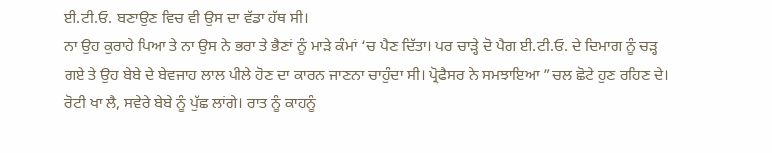ਈ.ਟੀ.ਓ. ਬਣਾਉਣ ਵਿਚ ਵੀ ਉਸ ਦਾ ਵੱਡਾ ਹੱਥ ਸੀ।
ਨਾ ਉਹ ਕੁਰਾਹੇ ਪਿਆ ਤੇ ਨਾ ਉਸ ਨੇ ਭਰਾ ਤੇ ਭੈਣਾਂ ਨੂੰ ਮਾੜੇ ਕੰਮਾਂ ‘ਚ ਪੈਣ ਦਿੱਤਾ। ਪਰ ਚਾੜ੍ਹੇ ਦੋ ਪੈਗ ਈ.ਟੀ.ਓ. ਦੇ ਦਿਮਾਗ ਨੂੰ ਚੜ੍ਹ ਗਏ ਤੇ ਉਹ ਬੇਬੇ ਦੇ ਬੇਵਜਾਹ ਲਾਲ ਪੀਲੇ ਹੋਣ ਦਾ ਕਾਰਨ ਜਾਣਨਾ ਚਾਹੁੰਦਾ ਸੀ। ਪ੍ਰੋਫੈਸਰ ਨੇ ਸਮਝਾਇਆ ”ਚਲ ਛੋਟੇ ਹੁਣ ਰਹਿਣ ਦੇ। ਰੋਟੀ ਖਾ ਲੈ, ਸਵੇਰੇ ਬੇਬੇ ਨੂੰ ਪੁੱਛ ਲਾਂਗੇ। ਰਾਤ ਨੂੰ ਕਾਹਨੂੰ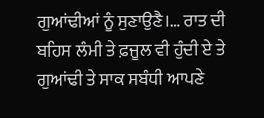ਗੁਆਂਢੀਆਂ ਨੂੰ ਸੁਣਾਉਣੈ।… ਰਾਤ ਦੀ ਬਹਿਸ ਲੰਮੀ ਤੇ ਫ਼ਜੂਲ ਵੀ ਹੁੰਦੀ ਏ ਤੇ ਗੁਆਂਢੀ ਤੇ ਸਾਕ ਸਬੰਧੀ ਆਪਣੇ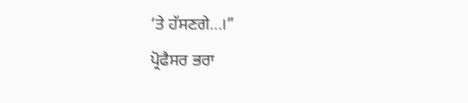‘ਤੇ ਹੱਸਣਗੇ…।”
ਪ੍ਰੋਫੈਸਰ ਭਰਾ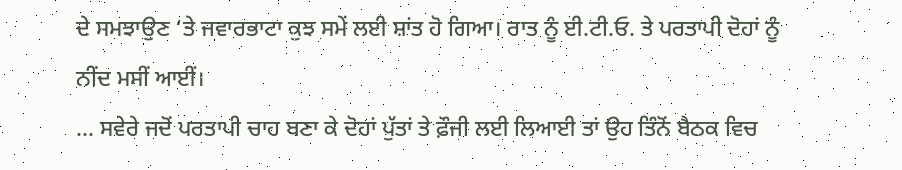ਦੇ ਸਮਝਾਉਣ ‘ਤੇ ਜਵਾਰਭਾਟਾ ਕੁਝ ਸਮੇਂ ਲਈ ਸ਼ਾਂਤ ਹੋ ਗਿਆ। ਰਾਤ ਨੂੰ ਈ.ਟੀ.ਓ. ਤੇ ਪਰਤਾਪੀ ਦੋਹਾਂ ਨੂੰ ਨੀਂਦ ਮਸੀਂ ਆਈਂ।
… ਸਵੇਰੇ ਜਦੋਂ ਪਰਤਾਪੀ ਚਾਹ ਬਣਾ ਕੇ ਦੋਹਾਂ ਪੁੱਤਾਂ ਤੇ ਫ਼ੌਜੀ ਲਈ ਲਿਆਈ ਤਾਂ ਉਹ ਤਿੰਨੋਂ ਬੈਠਕ ਵਿਚ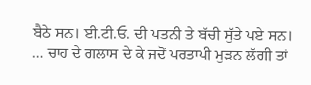ਬੈਠੇ ਸਨ। ਈ.ਟੀ.ਓ. ਦੀ ਪਤਨੀ ਤੇ ਬੱਚੀ ਸੁੱਤੇ ਪਏ ਸਨ।
… ਚਾਹ ਦੇ ਗਲਾਸ ਦੇ ਕੇ ਜਦੋਂ ਪਰਤਾਪੀ ਮੁੜਨ ਲੱਗੀ ਤਾਂ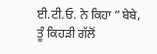ਈ.ਟੀ.ਓ. ਨੇ ਕਿਹਾ ”ਬੇਬੇ, ਤੂੰ ਕਿਹੜੀ ਗੱਲੋਂ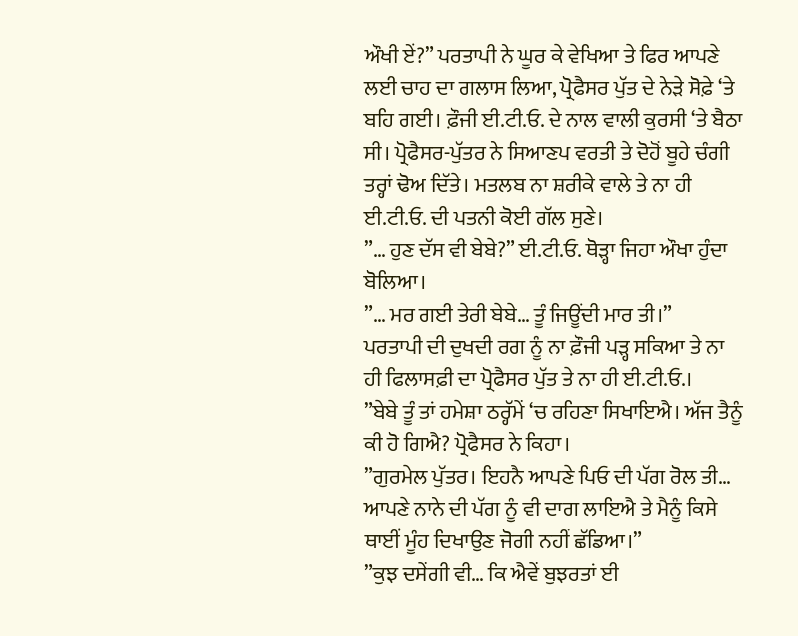ਔਖੀ ਏਂ?” ਪਰਤਾਪੀ ਨੇ ਘੂਰ ਕੇ ਵੇਖਿਆ ਤੇ ਫਿਰ ਆਪਣੇ ਲਈ ਚਾਹ ਦਾ ਗਲਾਸ ਲਿਆ, ਪ੍ਰੋਫੈਸਰ ਪੁੱਤ ਦੇ ਨੇੜੇ ਸੋਫ਼ੇ ‘ਤੇ ਬਹਿ ਗਈ। ਫ਼ੌਜੀ ਈ.ਟੀ.ਓ. ਦੇ ਨਾਲ ਵਾਲੀ ਕੁਰਸੀ ‘ਤੇ ਬੈਠਾ ਸੀ। ਪ੍ਰੋਫੈਸਰ-ਪੁੱਤਰ ਨੇ ਸਿਆਣਪ ਵਰਤੀ ਤੇ ਦੋਹੋਂ ਬੂਹੇ ਚੰਗੀ ਤਰ੍ਹਾਂ ਢੋਅ ਦਿੱਤੇ। ਮਤਲਬ ਨਾ ਸ਼ਰੀਕੇ ਵਾਲੇ ਤੇ ਨਾ ਹੀ ਈ.ਟੀ.ਓ. ਦੀ ਪਤਨੀ ਕੋਈ ਗੱਲ ਸੁਣੇ।
”… ਹੁਣ ਦੱਸ ਵੀ ਬੇਬੇ?” ਈ.ਟੀ.ਓ. ਥੋੜ੍ਹਾ ਜਿਹਾ ਔਖਾ ਹੁੰਦਾ ਬੋਲਿਆ।
”… ਮਰ ਗਈ ਤੇਰੀ ਬੇਬੇ… ਤੂੰ ਜਿਊਂਦੀ ਮਾਰ ਤੀ।”
ਪਰਤਾਪੀ ਦੀ ਦੁਖਦੀ ਰਗ ਨੂੰ ਨਾ ਫ਼ੌਜੀ ਪੜ੍ਹ ਸਕਿਆ ਤੇ ਨਾ ਹੀ ਫਿਲਾਸਫ਼ੀ ਦਾ ਪ੍ਰੋਫੈਸਰ ਪੁੱਤ ਤੇ ਨਾ ਹੀ ਈ.ਟੀ.ਓ.।
”ਬੇਬੇ ਤੂੰ ਤਾਂ ਹਮੇਸ਼ਾ ਠਰ੍ਹੱਮੇਂ ‘ਚ ਰਹਿਣਾ ਸਿਖਾਇਐ। ਅੱਜ ਤੈਨੂੰ ਕੀ ਹੋ ਗਿਐ? ਪ੍ਰੋਫੈਸਰ ਨੇ ਕਿਹਾ।
”ਗੁਰਮੇਲ ਪੁੱਤਰ। ਇਹਨੈ ਆਪਣੇ ਪਿਓ ਦੀ ਪੱਗ ਰੋਲ ਤੀ… ਆਪਣੇ ਨਾਨੇ ਦੀ ਪੱਗ ਨੂੰ ਵੀ ਦਾਗ ਲਾਇਐ ਤੇ ਮੈਨੂੰ ਕਿਸੇ ਥਾਈਂ ਮੂੰਹ ਦਿਖਾਉਣ ਜੋਗੀ ਨਹੀਂ ਛੱਡਿਆ।”
”ਕੁਝ ਦਸੇਂਗੀ ਵੀ… ਕਿ ਐਵੇਂ ਬੁਝਰਤਾਂ ਈ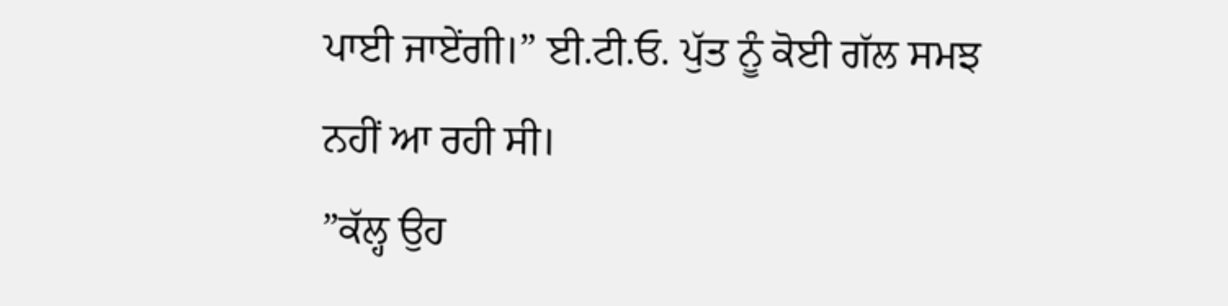ਪਾਈ ਜਾਏਂਗੀ।” ਈ.ਟੀ.ਓ. ਪੁੱਤ ਨੂੰ ਕੋਈ ਗੱਲ ਸਮਝ ਨਹੀਂ ਆ ਰਹੀ ਸੀ।
”ਕੱਲ੍ਹ ਉਹ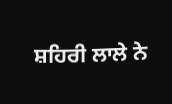ਸ਼ਹਿਰੀ ਲਾਲੇ ਨੇ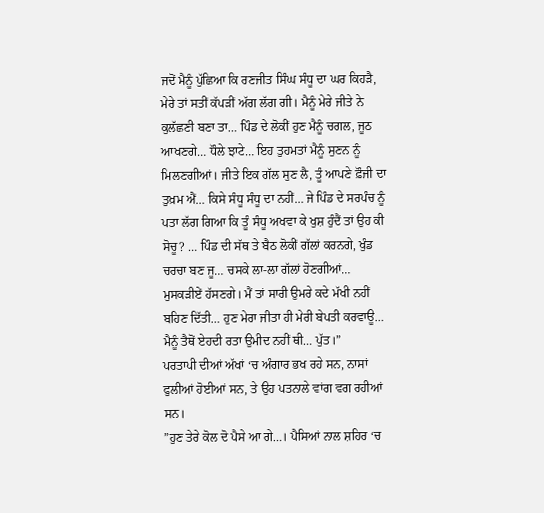ਜਦੋਂ ਮੈਨੂੰ ਪੁੱਛਿਆ ਕਿ ਰਣਜੀਤ ਸਿੰਘ ਸੰਧੂ ਦਾ ਘਰ ਕਿਹੜੈ, ਮੇਰੇ ਤਾਂ ਸਤੀਂ ਕੱਪੜੀਂ ਅੱਗ ਲੱਗ ਗੀ। ਮੈਨੂੰ ਮੇਰੇ ਜੀਤੇ ਨੇ ਕੁਲੱਛਣੀ ਬਣਾ ਤਾ… ਪਿੰਡ ਦੇ ਲੋਕੀਂ ਹੁਣ ਮੈਨੂੰ ਚਗਲ, ਜੂਠ ਆਖਣਗੇ… ਧੌਲੇ ਝਾਟੇ… ਇਹ ਤੁਹਮਤਾਂ ਮੈਨੂੰ ਸੁਣਨ ਨੂੰ ਮਿਲਣਗੀਆਂ। ਜੀਤੇ ਇਕ ਗੱਲ ਸੁਣ ਲੈ, ਤੂੰ ਆਪਣੇ ਫ਼ੌਜੀ ਦਾ ਤੁਖ਼ਮ ਐਂ… ਕਿਸੇ ਸੰਧੂ ਸੰਧੂ ਦਾ ਨਹੀਂ… ਜੇ ਪਿੰਡ ਦੇ ਸਰਪੰਚ ਨੂੰ ਪਤਾ ਲੱਗ ਗਿਆ ਕਿ ਤੂੰ ਸੰਧੂ ਅਖਵਾ ਕੇ ਖੁਸ਼ ਹੁੰਦੈਂ ਤਾਂ ਉਹ ਕੀ ਸੋਚੂ? … ਪਿੰਡ ਦੀ ਸੱਥ ਤੇ ਬੈਠ ਲੋਕੀਂ ਗੱਲਾਂ ਕਰਨਗੇ, ਖੁੰਡ ਚਰਚਾ ਬਣ ਜੂ… ਚਸਕੇ ਲਾ-ਲਾ ਗੱਲਾਂ ਹੋਣਗੀਆਂ… ਮੁਸਕੜੀਏਂ ਹੱਸਣਗੇ। ਮੈਂ ਤਾਂ ਸਾਰੀ ਉਮਰੇ ਕਦੇ ਮੱਖੀ ਨਹੀਂ ਬਹਿਣ ਦਿੱਤੀ… ਹੁਣ ਮੇਰਾ ਜੀਤਾ ਹੀ ਮੇਰੀ ਬੇਪਤੀ ਕਰਵਾਊ… ਮੈਨੂੰ ਤੈਥੋਂ ਏਹਦੀ ਰਤਾ ਉਮੀਦ ਨਹੀਂ ਥੀ… ਪੁੱਤ।”
ਪਰਤਾਪੀ ਦੀਆਂ ਅੱਖਾਂ ‘ਚ ਅੰਗਾਰ ਭਖ ਰਹੇ ਸਨ, ਨਾਸਾਂ ਫੁਲੀਆਂ ਹੋਈਆਂ ਸਨ, ਤੇ ਉਹ ਪਤਨਾਲੇ ਵਾਂਗ ਵਗ ਰਹੀਆਂ ਸਨ।
”ਹੁਣ ਤੇਰੇ ਕੋਲ ਦੋ ਪੈਸੇ ਆ ਗੇ…। ਪੈਸਿਆਂ ਨਾਲ ਸ਼ਹਿਰ ‘ਚ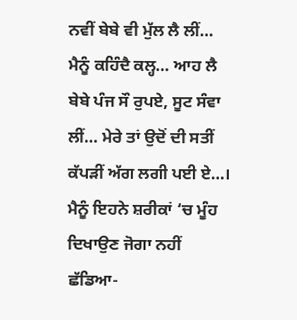ਨਵੀਂ ਬੇਬੇ ਵੀ ਮੁੱਲ ਲੈ ਲੀਂ… ਮੈਨੂੰ ਕਹਿੰਦੈ ਕਲ੍ਹ… ਆਹ ਲੈ ਬੇਬੇ ਪੰਜ ਸੌ ਰੁਪਏ, ਸੂਟ ਸੰਵਾ ਲੀਂ… ਮੇਰੇ ਤਾਂ ਉਦੋਂ ਦੀ ਸਤੀਂ ਕੱਪੜੀਂ ਅੱਗ ਲਗੀ ਪਈ ਏ…। ਮੈਨੂੰ ਇਹਨੇ ਸ਼ਰੀਕਾਂ ‘ਚ ਮੂੰਹ ਦਿਖਾਉਣ ਜੋਗਾ ਨਹੀਂ ਛੱਡਿਆ-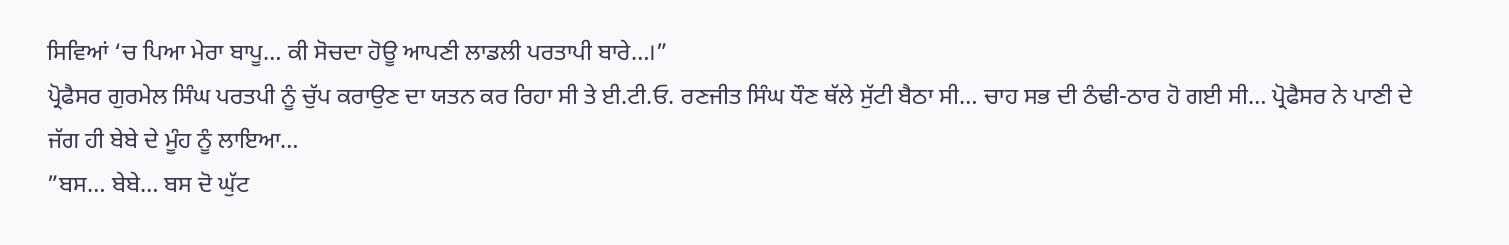ਸਿਵਿਆਂ ‘ਚ ਪਿਆ ਮੇਰਾ ਬਾਪੂ… ਕੀ ਸੋਚਦਾ ਹੋਊ ਆਪਣੀ ਲਾਡਲੀ ਪਰਤਾਪੀ ਬਾਰੇ…।”
ਪ੍ਰੋਫੈਸਰ ਗੁਰਮੇਲ ਸਿੰਘ ਪਰਤਪੀ ਨੂੰ ਚੁੱਪ ਕਰਾਉਣ ਦਾ ਯਤਨ ਕਰ ਰਿਹਾ ਸੀ ਤੇ ਈ.ਟੀ.ਓ. ਰਣਜੀਤ ਸਿੰਘ ਧੌਣ ਥੱਲੇ ਸੁੱਟੀ ਬੈਠਾ ਸੀ… ਚਾਹ ਸਭ ਦੀ ਠੰਢੀ-ਠਾਰ ਹੋ ਗਈ ਸੀ… ਪ੍ਰੋਫੈਸਰ ਨੇ ਪਾਣੀ ਦੇ ਜੱਗ ਹੀ ਬੇਬੇ ਦੇ ਮੂੰਹ ਨੂੰ ਲਾਇਆ…
”ਬਸ… ਬੇਬੇ… ਬਸ ਦੋ ਘੁੱਟ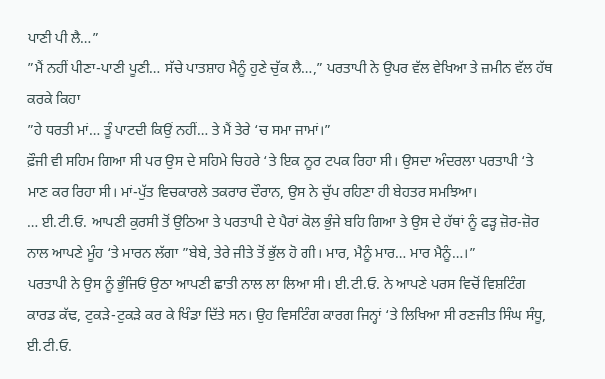ਪਾਣੀ ਪੀ ਲੈ…”
”ਮੈਂ ਨਹੀਂ ਪੀਣਾ-ਪਾਣੀ ਪੂਣੀ… ਸੱਚੇ ਪਾਤਸ਼ਾਹ ਮੈਨੂੰ ਹੁਣੇ ਚੁੱਕ ਲੈ…,” ਪਰਤਾਪੀ ਨੇ ਉਪਰ ਵੱਲ ਵੇਖਿਆ ਤੇ ਜ਼ਮੀਨ ਵੱਲ ਹੱਥ ਕਰਕੇ ਕਿਹਾ
”ਹੇ ਧਰਤੀ ਮਾਂ… ਤੂੰ ਪਾਟਦੀ ਕਿਉਂ ਨਹੀਂ… ਤੇ ਮੈਂ ਤੇਰੇ ‘ਚ ਸਮਾ ਜਾਮਾਂ।”
ਫ਼ੌਜੀ ਵੀ ਸਹਿਮ ਗਿਆ ਸੀ ਪਰ ਉਸ ਦੇ ਸਹਿਮੇ ਚਿਹਰੇ ‘ਤੇ ਇਕ ਨੂਰ ਟਪਕ ਰਿਹਾ ਸੀ। ਉਸਦਾ ਅੰਦਰਲਾ ਪਰਤਾਪੀ ‘ਤੇ ਮਾਣ ਕਰ ਰਿਹਾ ਸੀ। ਮਾਂ-ਪੁੱਤ ਵਿਚਕਾਰਲੇ ਤਕਰਾਰ ਦੌਰਾਨ, ਉਸ ਨੇ ਚੁੱਪ ਰਹਿਣਾ ਹੀ ਬੇਹਤਰ ਸਮਝਿਆ।
… ਈ.ਟੀ.ਓ. ਆਪਣੀ ਕੁਰਸੀ ਤੋਂ ਉਠਿਆ ਤੇ ਪਰਤਾਪੀ ਦੇ ਪੈਰਾਂ ਕੋਲ ਭੁੰਜੇ ਬਹਿ ਗਿਆ ਤੇ ਉਸ ਦੇ ਹੱਥਾਂ ਨੂੰ ਫੜ੍ਹ ਜ਼ੋਰ-ਜ਼ੋਰ ਨਾਲ ਆਪਣੇ ਮੂੰਹ ‘ਤੇ ਮਾਰਨ ਲੱਗਾ ”ਬੇਬੇ, ਤੇਰੇ ਜੀਤੇ ਤੋਂ ਭੁੱਲ ਹੋ ਗੀ। ਮਾਰ, ਮੈਨੂੰ ਮਾਰ… ਮਾਰ ਮੈਨੂੰ…।”
ਪਰਤਾਪੀ ਨੇ ਉਸ ਨੂੰ ਭੁੰਜਿਓਂ ਉਠਾ ਆਪਣੀ ਛਾਤੀ ਨਾਲ ਲਾ ਲਿਆ ਸੀ। ਈ.ਟੀ.ਓ. ਨੇ ਆਪਣੇ ਪਰਸ ਵਿਚੋਂ ਵਿਸ਼ਟਿੰਗ ਕਾਰਡ ਕੱਢ, ਟੁਕੜੇ-ਟੁਕੜੇ ਕਰ ਕੇ ਖਿੰਡਾ ਦਿੱਤੇ ਸਨ। ਉਹ ਵਿਸਟਿੰਗ ਕਾਰਗ ਜਿਨ੍ਹਾਂ ‘ਤੇ ਲਿਖਿਆ ਸੀ ਰਣਜੀਤ ਸਿੰਘ ਸੰਧੂ, ਈ.ਟੀ.ਓ.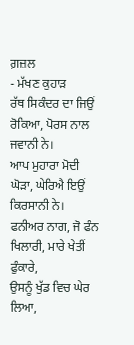ਗ਼ਜ਼ਲ
- ਮੱਖਣ ਕੁਹਾੜ
ਰੱਥ ਸਿਕੰਦਰ ਦਾ ਜਿਉਂ ਰੋਕਿਆ, ਪੋਰਸ ਨਾਲ ਜਵਾਨੀ ਨੇ।
ਆਪ ਮੁਹਾਰਾ ਮੋਦੀ ਘੋੜਾ, ਘੇਰਿਐ ਇਉਂ ਕਿਰਸਾਨੀ ਨੇ।
ਫਨੀਅਰ ਨਾਗ, ਜੋ ਫੰਨ ਖਿਲਾਰੀ, ਮਾਰੇ ਖੇਤੀਂ ਫੁੰਕਾਰੇ,
ਉਸਨੂੰ ਖੁੱਡ ਵਿਚ ਘੇਰ ਲਿਆ,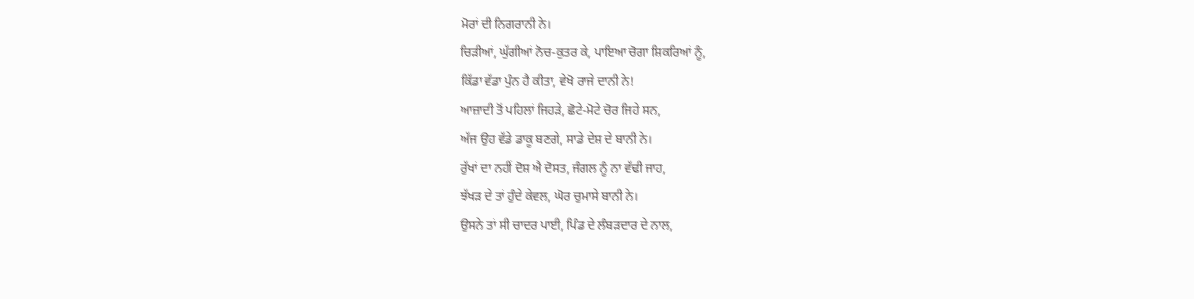ਮੋਰਾਂ ਦੀ ਨਿਗਰਾਨੀ ਨੇ।
ਚਿੜੀਆਂ, ਘੁੱਗੀਆਂ ਨੋਚ-ਕੁਤਰ ਕੇ, ਪਾਇਆ ਚੋਗਾ ਸ਼ਿਕਰਿਆਂ ਨੂੰ,
ਕਿੱਡਾ ਵੱਡਾ ਪੁੰਨ ਹੈ ਕੀਤਾ, ਵੇਖੋ ਰਾਜੇ ਦਾਨੀ ਨੇ!
ਆਜ਼ਾਦੀ ਤੋਂ ਪਹਿਲਾਂ ਜਿਹੜੇ, ਛੋਟੇ-ਮੋਟੇ ਚੋਰ ਜਿਹੇ ਸਨ,
ਅੱਜ ਉਹ ਵੱਡੇ ਡਾਕੂ ਬਣਗੇ, ਸਾਡੇ ਦੇਸ਼ ਦੇ ਬਾਨੀ ਨੇ।
ਰੁੱਖਾਂ ਦਾ ਨਹੀਂ ਦੋਸ਼ ਐ ਦੋਸਤ, ਜੰਗਲ ਨੂੰ ਨਾ ਵੱਢੀ ਜਾਹ,
ਝੱਖੜ ਦੇ ਤਾਂ ਹੁੰਦੇ ਕੇਵਲ, ਘੋਰ ਚੁਮਾਸੇ ਬਾਨੀ ਨੇ।
ਉਸਨੇ ਤਾਂ ਸੀ ਚਾਦਰ ਪਾਈ, ਪਿੰਡ ਦੇ ਲੰਬੜਦਾਰ ਦੇ ਨਾਲ,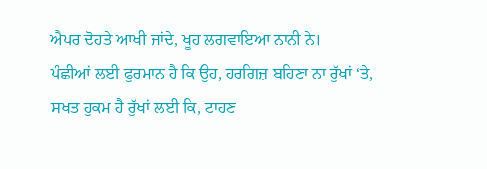ਐਪਰ ਦੋਹਤੇ ਆਖੀ ਜਾਂਦੇ, ਖੂਹ ਲਗਵਾਇਆ ਨਾਨੀ ਨੇ।
ਪੰਛੀਆਂ ਲਈ ਫੁਰਮਾਨ ਹੈ ਕਿ ਉਹ, ਹਰਗਿਜ਼ ਬਹਿਣਾ ਨਾ ਰੁੱਖਾਂ ‘ਤੇ,
ਸਖਤ ਹੁਕਮ ਹੈ ਰੁੱਖਾਂ ਲਈ ਕਿ, ਟਾਹਣ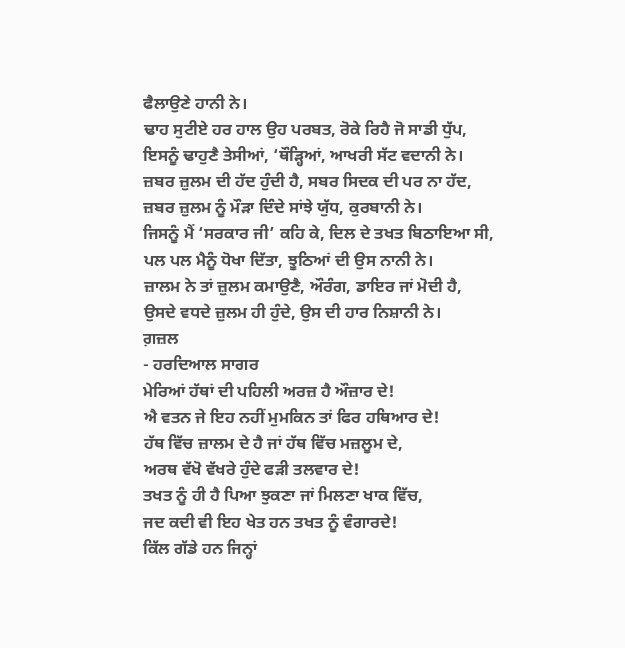ਫੈਲਾਉਣੇ ਹਾਨੀ ਨੇ।
ਢਾਹ ਸੁਟੀਏ ਹਰ ਹਾਲ ਉਹ ਪਰਬਤ, ਰੋਕੇ ਰਿਹੈ ਜੋ ਸਾਡੀ ਧੁੱਪ,
ਇਸਨੂੰ ਢਾਹੁਣੈ ਤੇਸੀਆਂ, ‘ਥੌੜ੍ਹਿਆਂ, ਆਖਰੀ ਸੱਟ ਵਦਾਨੀ ਨੇ।
ਜ਼ਬਰ ਜ਼ੁਲਮ ਦੀ ਹੱਦ ਹੁੰਦੀ ਹੈ, ਸਬਰ ਸਿਦਕ ਦੀ ਪਰ ਨਾ ਹੱਦ,
ਜ਼ਬਰ ਜ਼ੁਲਮ ਨੂੰ ਮੌੜਾ ਦਿੰਦੇ ਸਾਂਝੇ ਯੁੱਧ, ਕੁਰਬਾਨੀ ਨੇ।
ਜਿਸਨੂੰ ਮੈਂ ‘ਸਰਕਾਰ ਜੀ’ ਕਹਿ ਕੇ, ਦਿਲ ਦੇ ਤਖਤ ਬਿਠਾਇਆ ਸੀ,
ਪਲ ਪਲ ਮੈਨੂੰ ਧੋਖਾ ਦਿੱਤਾ, ਝੂਠਿਆਂ ਦੀ ਉਸ ਨਾਨੀ ਨੇ।
ਜ਼ਾਲਮ ਨੇ ਤਾਂ ਜ਼ੁਲਮ ਕਮਾਉਣੈ, ਔਰੰਗ, ਡਾਇਰ ਜਾਂ ਮੋਦੀ ਹੈ,
ਉਸਦੇ ਵਧਦੇ ਜ਼ੁਲਮ ਹੀ ਹੁੰਦੇ, ਉਸ ਦੀ ਹਾਰ ਨਿਸ਼ਾਨੀ ਨੇ।
ਗ਼ਜ਼ਲ
- ਹਰਦਿਆਲ ਸਾਗਰ
ਮੇਰਿਆਂ ਹੱਥਾਂ ਦੀ ਪਹਿਲੀ ਅਰਜ਼ ਹੈ ਔਜ਼ਾਰ ਦੇ!
ਐ ਵਤਨ ਜੇ ਇਹ ਨਹੀਂ ਮੁਮਕਿਨ ਤਾਂ ਫਿਰ ਹਥਿਆਰ ਦੇ!
ਹੱਥ ਵਿੱਚ ਜ਼ਾਲਮ ਦੇ ਹੈ ਜਾਂ ਹੱਥ ਵਿੱਚ ਮਜ਼ਲੂਮ ਦੇ,
ਅਰਥ ਵੱਖੋ ਵੱਖਰੇ ਹੁੰਦੇ ਫੜੀ ਤਲਵਾਰ ਦੇ!
ਤਖਤ ਨੂੰ ਹੀ ਹੈ ਪਿਆ ਝੁਕਣਾ ਜਾਂ ਮਿਲਣਾ ਖਾਕ ਵਿੱਚ,
ਜਦ ਕਦੀ ਵੀ ਇਹ ਖੇਤ ਹਨ ਤਖਤ ਨੂੰ ਵੰਗਾਰਦੇ!
ਕਿੱਲ ਗੱਡੇ ਹਨ ਜਿਨ੍ਹਾਂ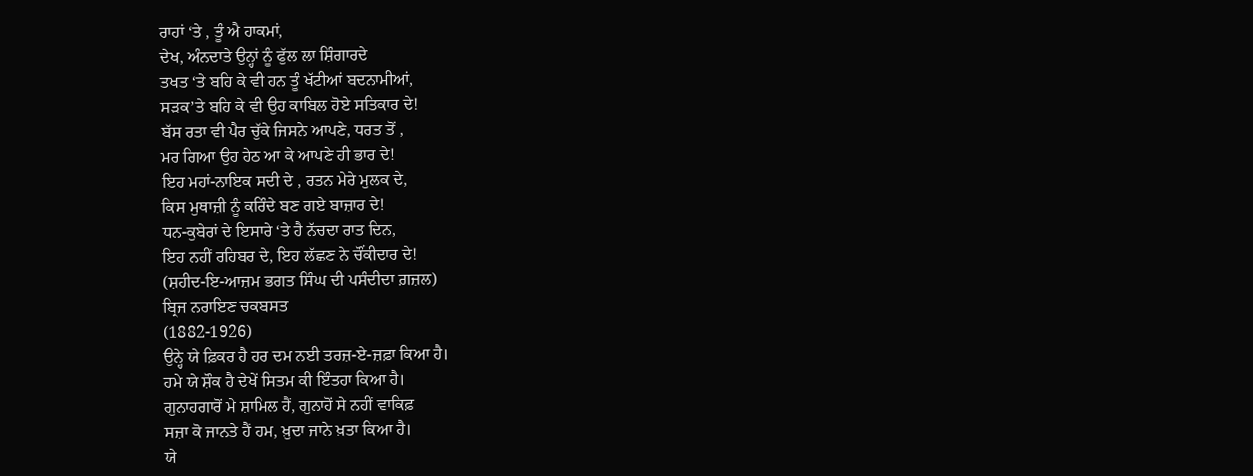ਰਾਹਾਂ ‘ਤੇ , ਤੂੰ ਐ ਹਾਕਮਾਂ,
ਦੇਖ, ਅੰਨਦਾਤੇ ਉਨ੍ਹਾਂ ਨੂੰ ਫੁੱਲ ਲਾ ਸ਼ਿੰਗਾਰਦੇ
ਤਖਤ ‘ਤੇ ਬਹਿ ਕੇ ਵੀ ਹਨ ਤੂੰ ਖੱਟੀਆਂ ਬਦਨਾਮੀਆਂ,
ਸੜਕ’ਤੇ ਬਹਿ ਕੇ ਵੀ ਉਹ ਕਾਬਿਲ ਹੋਏ ਸਤਿਕਾਰ ਦੇ!
ਬੱਸ ਰਤਾ ਵੀ ਪੈਰ ਚੁੱਕੇ ਜਿਸਨੇ ਆਪਣੇ, ਧਰਤ ਤੋਂ ,
ਮਰ ਗਿਆ ਉਹ ਹੇਠ ਆ ਕੇ ਆਪਣੇ ਹੀ ਭਾਰ ਦੇ!
ਇਹ ਮਹਾਂ-ਨਾਇਕ ਸਦੀ ਦੇ , ਰਤਨ ਮੇਰੇ ਮੁਲਕ ਦੇ,
ਕਿਸ ਮੁਥਾਜ਼ੀ ਨੂੰ ਕਰਿੰਦੇ ਬਣ ਗਏ ਬਾਜ਼ਾਰ ਦੇ!
ਧਨ-ਕੁਬੇਰਾਂ ਦੇ ਇਸਾਰੇ ‘ਤੇ ਹੈ ਨੱਚਦਾ ਰਾਤ ਦਿਨ,
ਇਹ ਨਹੀਂ ਰਹਿਬਰ ਦੇ, ਇਹ ਲੱਛਣ ਨੇ ਚੌਂਕੀਦਾਰ ਦੇ!
(ਸ਼ਹੀਦ-ਇ-ਆਜ਼ਮ ਭਗਤ ਸਿੰਘ ਦੀ ਪਸੰਦੀਦਾ ਗ਼ਜ਼ਲ)
ਬ੍ਰਿਜ ਨਰਾਇਣ ਚਕਬਸਤ
(1882-1926)
ਉਨ੍ਹੇ ਯੇ ਫ਼ਿਕਰ ਹੈ ਹਰ ਦਮ ਨਈ ਤਰਜ਼-ਏ-ਜ਼ਫ਼ਾ ਕਿਆ ਹੈ।
ਹਮੇ ਯੇ ਸ਼ੌਕ ਹੈ ਦੇਖੇਂ ਸਿਤਮ ਕੀ ਇੰਤਹਾ ਕਿਆ ਹੈ।
ਗੁਨਾਹਗਾਰੋਂ ਮੇ ਸ਼ਾਮਿਲ ਹੈਂ, ਗੁਨਾਹੋਂ ਸੇ ਨਹੀਂ ਵਾਕਿਫ਼
ਸਜ਼ਾ ਕੋ ਜਾਨਤੇ ਹੈਂ ਹਮ, ਖ਼ੁਦਾ ਜਾਨੇ ਖ਼ਤਾ ਕਿਆ ਹੈ।
ਯੇ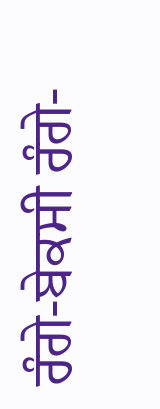ਰੰਗੇ-ਬੇਕਸੀ ਰੰਗੇ-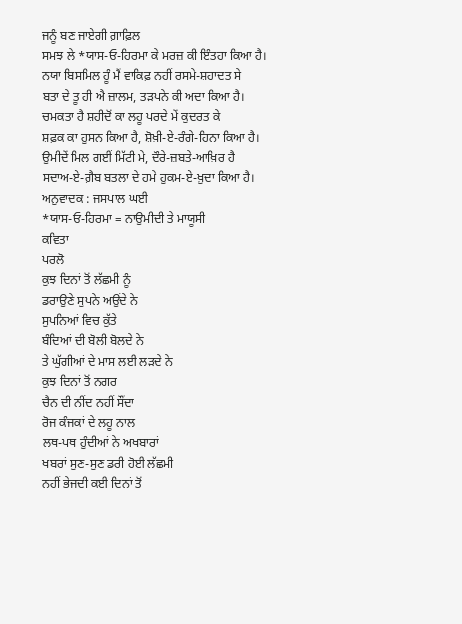ਜਨੂੰ ਬਣ ਜਾਏਗੀ ਗ਼ਾਫ਼ਿਲ
ਸਮਝ ਲੇ *ਯਾਸ-ਓ-ਹਿਰਮਾ ਕੇ ਮਰਜ਼ ਕੀ ਇੰਤਹਾ ਕਿਆ ਹੈ।
ਨਯਾ ਬਿਸਮਿਲ ਹੂੰ ਮੈਂ ਵਾਕਿਫ਼ ਨਹੀਂ ਰਸਮੇ-ਸ਼ਹਾਦਤ ਸੇ
ਬਤਾ ਦੇ ਤੂ ਹੀ ਐ ਜ਼ਾਲਮ, ਤੜਪਨੇ ਕੀ ਅਦਾ ਕਿਆ ਹੈ।
ਚਮਕਤਾ ਹੈ ਸ਼ਹੀਦੋਂ ਕਾ ਲਹੂ ਪਰਦੇ ਮੇਂ ਕੁਦਰਤ ਕੇ
ਸ਼ਫ਼ਕ ਕਾ ਹੁਸਨ ਕਿਆ ਹੈ, ਸ਼ੋਖ਼ੀ-ਏ-ਰੰਗੇ-ਹਿਨਾ ਕਿਆ ਹੈ।
ਉਮੀਦੇਂ ਮਿਲ ਗਈਂ ਮਿੱਟੀ ਮੇ, ਦੌਰੇ-ਜ਼ਬਤੇ-ਆਖ਼ਿਰ ਹੈ
ਸਦਾਅ-ਏ-ਗ਼ੈਬ ਬਤਲਾ ਦੇ ਹਮੇ ਹੁਕਮ-ਏ-ਖ਼ੁਦਾ ਕਿਆ ਹੈ।
ਅਨੁਵਾਦਕ : ਜਸਪਾਲ ਘਈ
*ਯਾਸ-ਓ-ਹਿਰਮਾ = ਨਾਉਮੀਦੀ ਤੇ ਮਾਯੂਸੀ
ਕਵਿਤਾ
ਪਰਲੋ
ਕੁਝ ਦਿਨਾਂ ਤੋਂ ਲੱਛਮੀ ਨੂੰ
ਡਰਾਉਣੇ ਸੁਪਨੇ ਅਉਂਦੇ ਨੇ
ਸੁਪਨਿਆਂ ਵਿਚ ਕੁੱਤੇ
ਬੰਦਿਆਂ ਦੀ ਬੋਲੀ ਬੋਲਦੇ ਨੇ
ਤੇ ਘੁੱਗੀਆਂ ਦੇ ਮਾਸ ਲਈ ਲੜਦੇ ਨੇ
ਕੁਝ ਦਿਨਾਂ ਤੋਂ ਨਗਰ
ਚੈਨ ਦੀ ਨੀਂਦ ਨਹੀਂ ਸੌਂਦਾ
ਰੋਜ ਕੰਜਕਾਂ ਦੇ ਲਹੂ ਨਾਲ
ਲਥ-ਪਥ ਹੁੰਦੀਆਂ ਨੇ ਅਖਬਾਰਾਂ
ਖਬਰਾਂ ਸੁਣ-ਸੁਣ ਡਰੀ ਹੋਈ ਲੱਛਮੀ
ਨਹੀਂ ਭੇਜਦੀ ਕਈ ਦਿਨਾਂ ਤੋਂ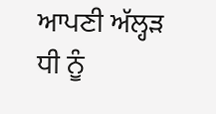ਆਪਣੀ ਅੱਲ੍ਹੜ ਧੀ ਨੂੰ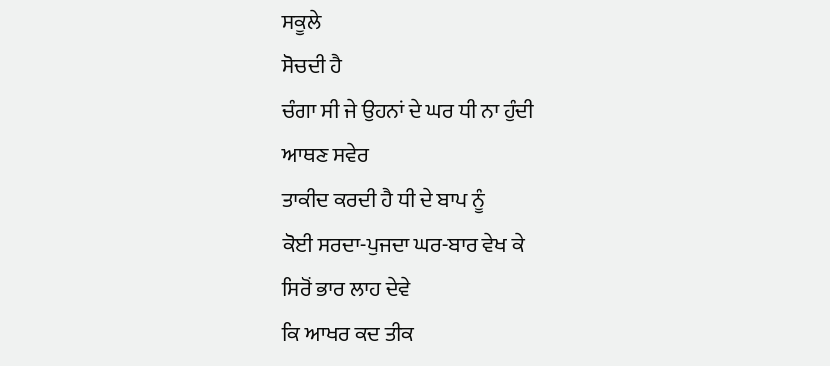ਸਕੂਲੇ
ਸੋਚਦੀ ਹੈ
ਚੰਗਾ ਸੀ ਜੇ ਉਹਨਾਂ ਦੇ ਘਰ ਧੀ ਨਾ ਹੁੰਦੀ
ਆਥਣ ਸਵੇਰ
ਤਾਕੀਦ ਕਰਦੀ ਹੈ ਧੀ ਦੇ ਬਾਪ ਨੂੰ
ਕੋਈ ਸਰਦਾ-ਪੁਜਦਾ ਘਰ-ਬਾਰ ਵੇਖ ਕੇ
ਸਿਰੋਂ ਭਾਰ ਲਾਹ ਦੇਵੇ
ਕਿ ਆਖਰ ਕਦ ਤੀਕ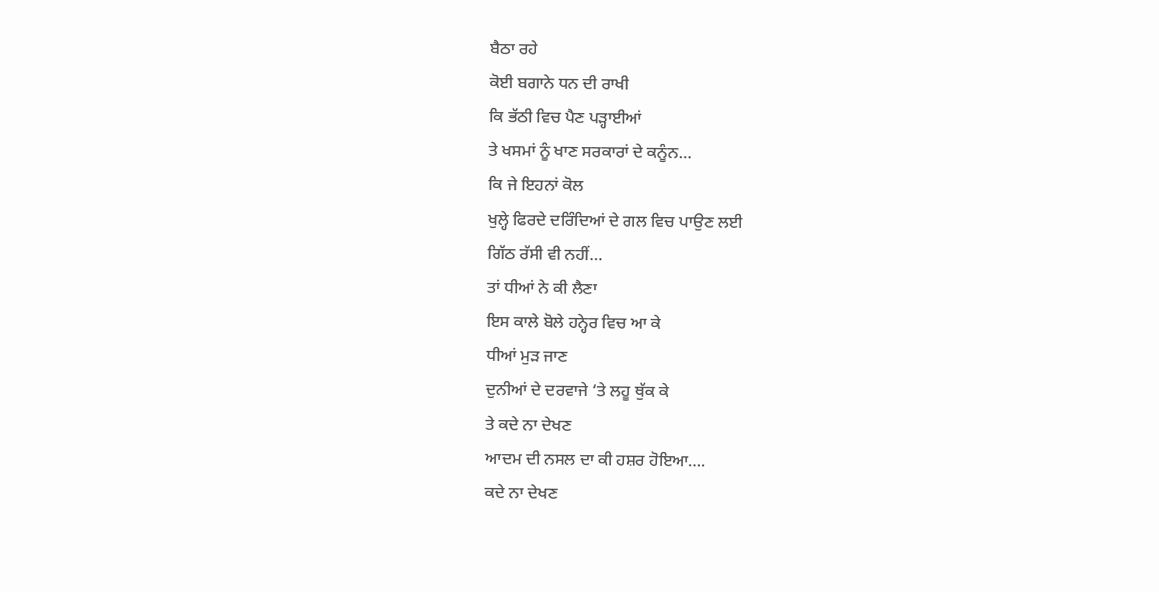ਬੈਠਾ ਰਹੇ
ਕੋਈ ਬਗਾਨੇ ਧਨ ਦੀ ਰਾਖੀ
ਕਿ ਭੱਠੀ ਵਿਚ ਪੈਣ ਪੜ੍ਹਾਈਆਂ
ਤੇ ਖਸਮਾਂ ਨੂੰ ਖਾਣ ਸਰਕਾਰਾਂ ਦੇ ਕਨੂੰਨ…
ਕਿ ਜੇ ਇਹਨਾਂ ਕੋਲ
ਖੁਲ੍ਹੇ ਫਿਰਦੇ ਦਰਿੰਦਿਆਂ ਦੇ ਗਲ ਵਿਚ ਪਾਉਣ ਲਈ
ਗਿੱਠ ਰੱਸੀ ਵੀ ਨਹੀਂ…
ਤਾਂ ਧੀਆਂ ਨੇ ਕੀ ਲੈਣਾ
ਇਸ ਕਾਲੇ ਬੋਲੇ ਹਨ੍ਹੇਰ ਵਿਚ ਆ ਕੇ
ਧੀਆਂ ਮੁੜ ਜਾਣ
ਦੁਨੀਆਂ ਦੇ ਦਰਵਾਜੇ ‘ਤੇ ਲਹੂ ਥੁੱਕ ਕੇ
ਤੇ ਕਦੇ ਨਾ ਦੇਖਣ
ਆਦਮ ਦੀ ਨਸਲ ਦਾ ਕੀ ਹਸ਼ਰ ਹੋਇਆ….
ਕਦੇ ਨਾ ਦੇਖਣ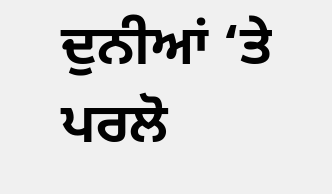ਦੁਨੀਆਂ ‘ਤੇ ਪਰਲੋ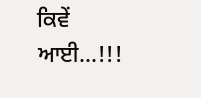ਕਿਵੇਂ ਆਈ…!!!